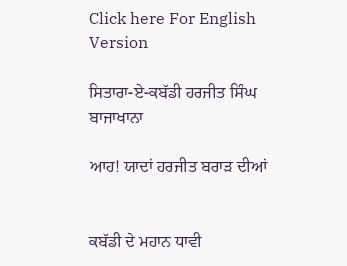Click here For English Version

ਸਿਤਾਰਾ-ਏ-ਕਬੱਡੀ ਹਰਜੀਤ ਸਿੰਘ ਬਾਜਾਖਾਨਾ

ਆਹ! ਯਾਦਾਂ ਹਰਜੀਤ ਬਰਾੜ ਦੀਆਂ


ਕਬੱਡੀ ਦੇ ਮਹਾਨ ਧਾਵੀ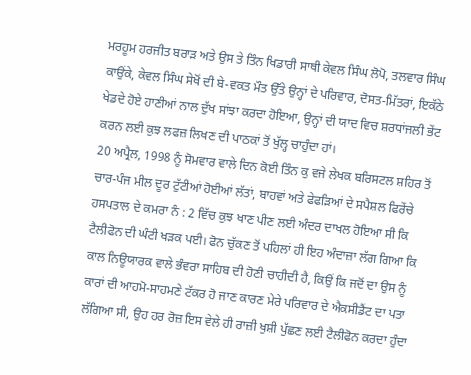ਮਰਹੂਮ ਹਰਜੀਤ ਬਰਾੜ ਅਤੇ ਉਸ ਤੇ ਤਿੰਨ ਖਿਡਾਰੀ ਸਾਥੀ ਕੇਵਲ ਸਿੰਘ ਲੋਪੋ, ਤਲਵਾਰ ਸਿੰਘ ਕਾਉਂਕੇ, ਕੇਵਲ ਸਿੰਘ ਸੇਖੋਂ ਦੀ ਬੇ-ਵਕਤ ਮੌਤ ਉੱਤੇ ਉਨ੍ਹਾਂ ਦੇ ਪਰਿਵਾਰ, ਦੋਸਤ-ਮਿੱਤਰਾਂ, ਇਕੱਠੇ ਖੇਡਦੇ ਹੋਏ ਹਾਣੀਆਂ ਨਾਲ ਦੁੱਖ ਸਾਂਝਾ ਕਰਦਾ ਹੋਇਆ, ਉਨ੍ਹਾਂ ਦੀ ਯਾਦ ਵਿਚ ਸ਼ਰਧਾਂਜਲੀ ਭੇਂਟ ਕਰਨ ਲਈ ਕੁਝ ਲਫਜ਼ ਲਿਖਣ ਦੀ ਪਾਠਕਾਂ ਤੋਂ ਖੁੱਲ੍ਹ ਚਾਹੁੰਦਾ ਹਾਂ।
20 ਅਪ੍ਰੈਲ, 1998 ਨੂੰ ਸੋਮਵਾਰ ਵਾਲੇ ਦਿਨ ਕੋਈ ਤਿੰਨ ਕੁ ਵਜੇ ਲੇਖਕ ਬਰਿਸਟਲ ਸ਼ਹਿਰ ਤੋਂ ਚਾਰ-ਪੰਜ ਮੀਲ ਦੂਰ ਟੁੱਟੀਆਂ ਹੋਈਆਂ ਲੱਤਾਂ, ਬਾਹਵਾਂ ਅਤੇ ਫੇਫੜਿਆਂ ਦੇ ਸਪੈਸ਼ਲ ਫਿਰੇਂਚੇ ਹਸਪਤਾਲ ਦੇ ਕਮਰਾ ਨੰ : 2 ਵਿੱਚ ਕੁਝ ਖਾਣ ਪੀਣ ਲਈ ਅੰਦਰ ਦਾਖਲ ਹੋਇਆ ਸੀ ਕਿ ਟੈਲੀਫੋਨ ਦੀ ਘੰਟੀ ਖੜਕ ਪਈ। ਫੋਨ ਚੁੱਕਣ ਤੋਂ ਪਹਿਲਾਂ ਹੀ ਇਹ ਅੰਦਾਜ਼ਾ ਲੱਗ ਗਿਆ ਕਿ ਕਾਲ ਨਿਊਯਾਰਕ ਵਾਲੇ ਭੰਵਰਾ ਸਾਹਿਬ ਦੀ ਹੋਣੀ ਚਾਹੀਦੀ ਹੈ, ਕਿਉਂ ਕਿ ਜਦੋਂ ਦਾ ਉਸ ਨੂੰ ਕਾਰਾਂ ਦੀ ਆਹਮੋ-ਸਾਹਮਣੇ ਟੱਕਰ ਹੋ ਜਾਣ ਕਾਰਣ ਮੇਰੇ ਪਰਿਵਾਰ ਦੇ ਐਕਸੀਡੈਂਟ ਦਾ ਪਤਾ ਲੱਗਿਆ ਸੀ, ਉਹ ਹਰ ਰੋਜ਼ ਇਸ ਵੇਲੇ ਹੀ ਰਾਜ਼ੀ ਖੁਸ਼ੀ ਪੁੱਛਣ ਲਈ ਟੈਲੀਫੋਨ ਕਰਦਾ ਹੁੰਦਾ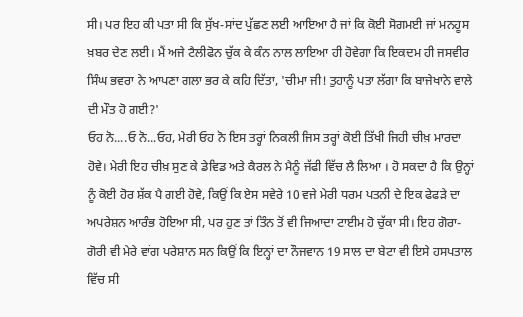ਸੀ। ਪਰ ਇਹ ਕੀ ਪਤਾ ਸੀ ਕਿ ਸੁੱਖ-ਸਾਂਦ ਪੁੱਛਣ ਲਈ ਆਇਆ ਹੈ ਜਾਂ ਕਿ ਕੋਈ ਸੋਗਮਈ ਜਾਂ ਮਨਹੂਸ ਖ਼ਬਰ ਦੇਣ ਲਈ। ਮੈਂ ਅਜੇ ਟੈਲੀਫੋਨ ਚੁੱਕ ਕੇ ਕੰਨ ਨਾਲ ਲਾਇਆ ਹੀ ਹੋਵੇਗਾ ਕਿ ਇਕਦਮ ਹੀ ਜਸਵੀਰ ਸਿੰਘ ਭਵਰਾ ਨੇ ਆਪਣਾ ਗਲਾ ਭਰ ਕੇ ਕਹਿ ਦਿੱਤਾ, 'ਚੀਮਾ ਜੀ! ਤੁਹਾਨੂੰ ਪਤਾ ਲੱਗਾ ਕਿ ਬਾਜੇਖਾਨੇ ਵਾਲੇ ਦੀ ਮੌਤ ਹੋ ਗਈ?'
ਓਹ ਨੋ....ਓ ਨੋ...ਓਹ, ਮੇਰੀ ਓਹ ਨੋ ਇਸ ਤਰ੍ਹਾਂ ਨਿਕਲੀ ਜਿਸ ਤਰ੍ਹਾਂ ਕੋਈ ਤਿੱਖੀ ਜਿਹੀ ਚੀਖ਼ ਮਾਰਦਾ ਹੋਵੇ। ਮੇਰੀ ਇਹ ਚੀਖ਼ ਸੁਣ ਕੇ ਡੇਵਿਡ ਅਤੇ ਕੈਰਲ ਨੇ ਮੈਨੂੰ ਜੱਫੀ ਵਿੱਚ ਲੈ ਲਿਆ । ਹੋ ਸਕਦਾ ਹੈ ਕਿ ਉਨ੍ਹਾਂ ਨੂੰ ਕੋਈ ਹੋਰ ਸ਼ੱਕ ਪੈ ਗਈ ਹੋਵੇ, ਕਿਉਂ ਕਿ ਏਸ ਸਵੇਰੇ 10 ਵਜੇ ਮੇਰੀ ਧਰਮ ਪਤਨੀ ਦੇ ਇਕ ਫੇਫੜੇ ਦਾ ਅਪਰੇਸ਼ਨ ਆਰੰਭ ਹੋਇਆ ਸੀ, ਪਰ ਹੁਣ ਤਾਂ ਤਿੰਨ ਤੋਂ ਵੀ ਜਿਆਦਾ ਟਾਈਮ ਹੋ ਚੁੱਕਾ ਸੀ। ਇਹ ਗੋਰਾ-ਗੋਰੀ ਵੀ ਮੇਰੇ ਵਾਂਗ ਪਰੇਸ਼ਾਨ ਸਨ ਕਿਉਂ ਕਿ ਇਨ੍ਹਾਂ ਦਾ ਨੌਜਵਾਨ 19 ਸਾਲ ਦਾ ਬੇਟਾ ਵੀ ਇਸੇ ਹਸਪਤਾਲ ਵਿੱਚ ਸੀ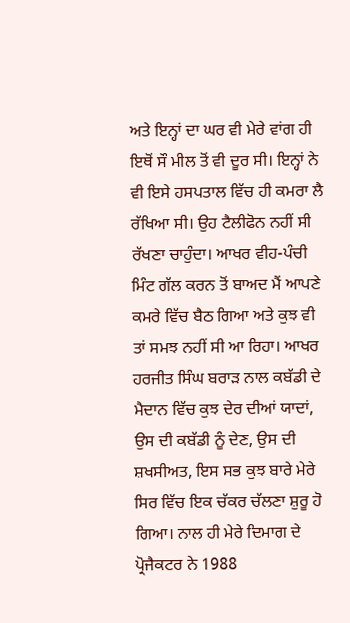ਅਤੇ ਇਨ੍ਹਾਂ ਦਾ ਘਰ ਵੀ ਮੇਰੇ ਵਾਂਗ ਹੀ ਇਥੋਂ ਸੌ ਮੀਲ ਤੋਂ ਵੀ ਦੂਰ ਸੀ। ਇਨ੍ਹਾਂ ਨੇ ਵੀ ਇਸੇ ਹਸਪਤਾਲ ਵਿੱਚ ਹੀ ਕਮਰਾ ਲੈ ਰੱਖਿਆ ਸੀ। ਉਹ ਟੈਲੀਫੋਨ ਨਹੀਂ ਸੀ ਰੱਖਣਾ ਚਾਹੁੰਦਾ। ਆਖਰ ਵੀਹ-ਪੰਚੀ ਮਿੰਟ ਗੱਲ ਕਰਨ ਤੋਂ ਬਾਅਦ ਮੈਂ ਆਪਣੇ ਕਮਰੇ ਵਿੱਚ ਬੈਠ ਗਿਆ ਅਤੇ ਕੁਝ ਵੀ ਤਾਂ ਸਮਝ ਨਹੀਂ ਸੀ ਆ ਰਿਹਾ। ਆਖਰ ਹਰਜੀਤ ਸਿੰਘ ਬਰਾੜ ਨਾਲ ਕਬੱਡੀ ਦੇ ਮੈਦਾਨ ਵਿੱਚ ਕੁਝ ਦੇਰ ਦੀਆਂ ਯਾਦਾਂ, ਉਸ ਦੀ ਕਬੱਡੀ ਨੂੰ ਦੇਣ, ਉਸ ਦੀ ਸ਼ਖਸੀਅਤ, ਇਸ ਸਭ ਕੁਝ ਬਾਰੇ ਮੇਰੇ ਸਿਰ ਵਿੱਚ ਇਕ ਚੱਕਰ ਚੱਲਣਾ ਸ਼ੁਰੂ ਹੋ ਗਿਆ। ਨਾਲ ਹੀ ਮੇਰੇ ਦਿਮਾਗ ਦੇ ਪ੍ਰੋਜੈਕਟਰ ਨੇ 1988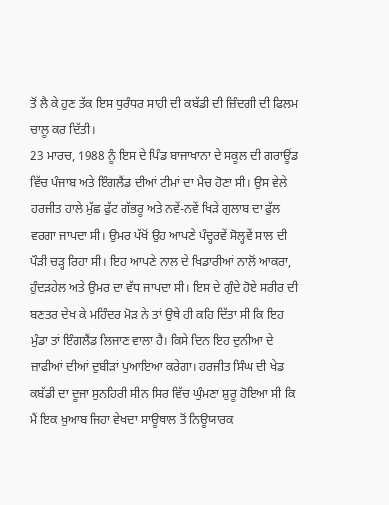ਤੋਂ ਲੈ ਕੇ ਹੁਣ ਤੱਕ ਇਸ ਧੁਰੰਧਰ ਸਾਹੀ ਦੀ ਕਬੱਡੀ ਦੀ ਜ਼ਿੰਦਗੀ ਦੀ ਫਿਲਮ ਚਾਲੂ ਕਰ ਦਿੱਤੀ।
23 ਮਾਰਚ, 1988 ਨੂੰ ਇਸ ਦੇ ਪਿੰਡ ਬਾਜਾਖਾਨਾ ਦੇ ਸਕੂਲ ਦੀ ਗਰਾਊਂਡ ਵਿੱਚ ਪੰਜਾਬ ਅਤੇ ਇੰਗਲੈਂਡ ਦੀਆਂ ਟੀਮਾਂ ਦਾ ਮੈਚ ਹੋਣਾ ਸੀ। ਉਸ ਵੇਲੇ ਹਰਜੀਤ ਹਾਲੇ ਮੁੱਛ ਫੁੱਟ ਗੱਭਰੂ ਅਤੇ ਨਵੇਂ-ਨਵੇਂ ਖਿੜੇ ਗੁਲਾਬ ਦਾ ਫੁੱਲ ਵਰਗਾ ਜਾਪਦਾ ਸੀ। ਉਮਰ ਪੱਖੋਂ ਉਹ ਆਪਣੇ ਪੰਦ੍ਹਰਵੇਂ ਸੋਲ੍ਹਵੇਂ ਸਾਲ ਦੀ ਪੌੜੀ ਚੜ੍ਹ ਰਿਹਾ ਸੀ। ਇਹ ਆਪਣੇ ਨਾਲ ਦੇ ਖਿਡਾਰੀਆਂ ਨਾਲੋਂ ਆਕਰਾ, ਹੁੰਦੜਹੇਲ ਅਤੇ ਉਮਰ ਦਾ ਵੱਧ ਜਾਪਦਾ ਸੀ। ਇਸ ਦੇ ਗੁੰਦੇ ਹੋਏ ਸਰੀਰ ਦੀ ਬਣਤਰ ਦੇਖ ਕੇ ਮਹਿੰਦਰ ਮੋੜ ਨੇ ਤਾਂ ਉਥੇ ਹੀ ਕਹਿ ਦਿੱਤਾ ਸੀ ਕਿ ਇਹ ਮੁੰਡਾ ਤਾਂ ਇੰਗਲੈਂਡ ਲਿਜਾਣ ਵਾਲਾ ਹੈ। ਕਿਸੇ ਦਿਨ ਇਹ ਦੁਨੀਆ ਦੇ ਜ਼ਾਫੀਆਂ ਦੀਆਂ ਦੁਬੀੜਾਂ ਪੁਆਇਆ ਕਰੇਗਾ। ਹਰਜੀਤ ਸਿੰਘ ਦੀ ਖੇਡ ਕਬੱਡੀ ਦਾ ਦੂਜਾ ਸੁਨਹਿਰੀ ਸੀਨ ਸਿਰ ਵਿੱਚ ਘੁੰਮਣਾ ਸ਼ੁਰੂ ਹੋਇਆ ਸੀ ਕਿ ਮੈਂ ਇਕ ਖ਼ੁਆਬ ਜਿਹਾ ਵੇਖਦਾ ਸਾਊਥਾਲ ਤੋਂ ਨਿਊਯਾਰਕ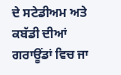ਦੇ ਸਟੇਡੀਅਮ ਅਤੇ ਕਬੱਡੀ ਦੀਆਂ ਗਰਾਊਂਡਾਂ ਵਿਚ ਜਾ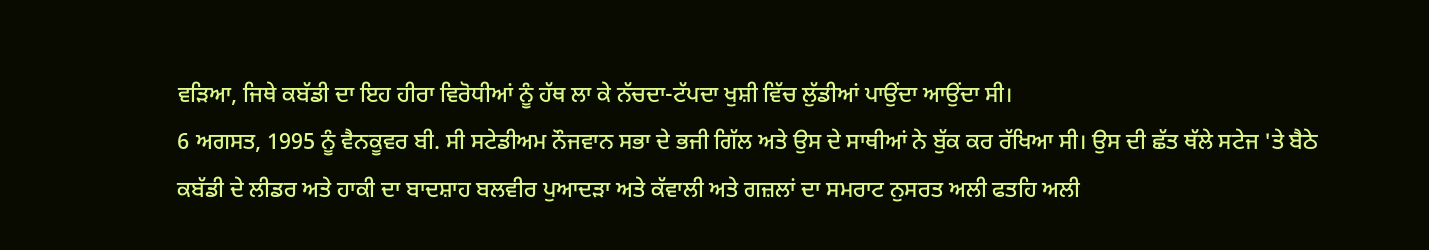ਵੜਿਆ, ਜਿਥੇ ਕਬੱਡੀ ਦਾ ਇਹ ਹੀਰਾ ਵਿਰੋਧੀਆਂ ਨੂੰ ਹੱਥ ਲਾ ਕੇ ਨੱਚਦਾ-ਟੱਪਦਾ ਖੁਸ਼ੀ ਵਿੱਚ ਲੁੱਡੀਆਂ ਪਾਉਂਦਾ ਆਉਂਦਾ ਸੀ।
6 ਅਗਸਤ, 1995 ਨੂੰ ਵੈਨਕੂਵਰ ਬੀ. ਸੀ ਸਟੇਡੀਅਮ ਨੌਜਵਾਨ ਸਭਾ ਦੇ ਭਜੀ ਗਿੱਲ ਅਤੇ ਉਸ ਦੇ ਸਾਥੀਆਂ ਨੇ ਬੁੱਕ ਕਰ ਰੱਖਿਆ ਸੀ। ਉਸ ਦੀ ਛੱਤ ਥੱਲੇ ਸਟੇਜ 'ਤੇ ਬੈਠੇ ਕਬੱਡੀ ਦੇ ਲੀਡਰ ਅਤੇ ਹਾਕੀ ਦਾ ਬਾਦਸ਼ਾਹ ਬਲਵੀਰ ਪੁਆਦੜਾ ਅਤੇ ਕੱਵਾਲੀ ਅਤੇ ਗਜ਼ਲਾਂ ਦਾ ਸਮਰਾਟ ਨੁਸਰਤ ਅਲੀ ਫਤਹਿ ਅਲੀ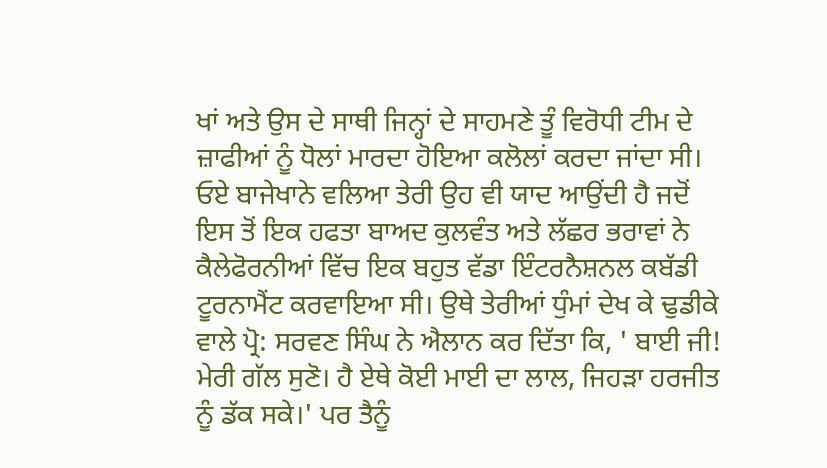ਖਾਂ ਅਤੇ ਉਸ ਦੇ ਸਾਥੀ ਜਿਨ੍ਹਾਂ ਦੇ ਸਾਹਮਣੇ ਤੂੰ ਵਿਰੋਧੀ ਟੀਮ ਦੇ ਜ਼ਾਫੀਆਂ ਨੂੰ ਧੋਲਾਂ ਮਾਰਦਾ ਹੋਇਆ ਕਲੋਲਾਂ ਕਰਦਾ ਜਾਂਦਾ ਸੀ। ਓਏ ਬਾਜੇਖਾਨੇ ਵਲਿਆ ਤੇਰੀ ਉਹ ਵੀ ਯਾਦ ਆਉਂਦੀ ਹੈ ਜਦੋਂ ਇਸ ਤੋਂ ਇਕ ਹਫਤਾ ਬਾਅਦ ਕੁਲਵੰਤ ਅਤੇ ਲੱਛਰ ਭਰਾਵਾਂ ਨੇ ਕੈਲੇਫੋਰਨੀਆਂ ਵਿੱਚ ਇਕ ਬਹੁਤ ਵੱਡਾ ਇੰਟਰਨੈਸ਼ਨਲ ਕਬੱਡੀ ਟੂਰਨਾਮੈਂਟ ਕਰਵਾਇਆ ਸੀ। ਉਥੇ ਤੇਰੀਆਂ ਧੁੰਮਾਂ ਦੇਖ ਕੇ ਢੁਡੀਕੇ ਵਾਲੇ ਪ੍ਰੋ: ਸਰਵਣ ਸਿੰਘ ਨੇ ਐਲਾਨ ਕਰ ਦਿੱਤਾ ਕਿ, ' ਬਾਈ ਜੀ! ਮੇਰੀ ਗੱਲ ਸੁਣੋ। ਹੈ ਏਥੇ ਕੋਈ ਮਾਈ ਦਾ ਲਾਲ, ਜਿਹੜਾ ਹਰਜੀਤ ਨੂੰ ਡੱਕ ਸਕੇ।' ਪਰ ਤੈਨੂੰ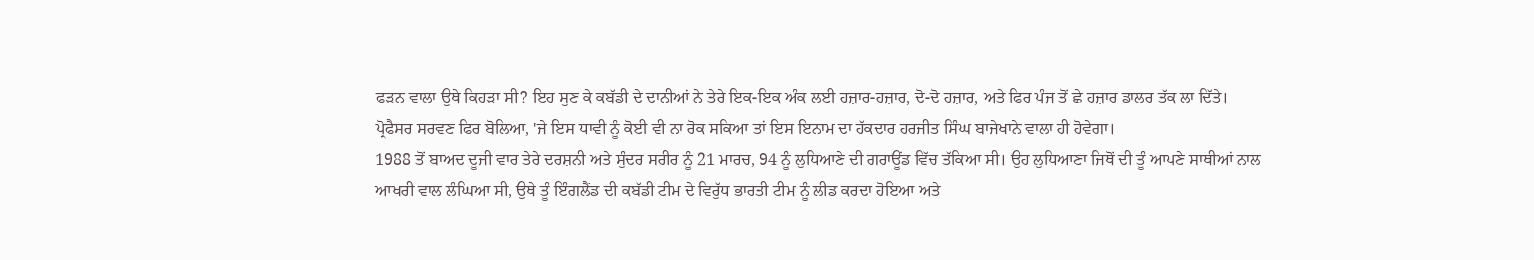ਫੜਨ ਵਾਲਾ ਉਥੇ ਕਿਹੜਾ ਸੀ? ਇਹ ਸੁਣ ਕੇ ਕਬੱਡੀ ਦੇ ਦਾਨੀਆਂ ਨੇ ਤੇਰੇ ਇਕ-ਇਕ ਅੰਕ ਲਈ ਹਜ਼ਾਰ-ਹਜ਼ਾਰ, ਦੋ-ਦੋ ਹਜ਼ਾਰ, ਅਤੇ ਫਿਰ ਪੰਜ ਤੋਂ ਛੇ ਹਜ਼ਾਰ ਡਾਲਰ ਤੱਕ ਲਾ ਦਿੱਤੇ। ਪ੍ਰੋਫੈਸਰ ਸਰਵਣ ਫਿਰ ਬੋਲਿਆ, 'ਜੇ ਇਸ ਧਾਵੀ ਨੂੰ ਕੋਈ ਵੀ ਨਾ ਰੋਕ ਸਕਿਆ ਤਾਂ ਇਸ ਇਨਾਮ ਦਾ ਹੱਕਦਾਰ ਹਰਜੀਤ ਸਿੰਘ ਬਾਜੇਖਾਨੇ ਵਾਲਾ ਹੀ ਹੋਵੇਗਾ।
1988 ਤੋਂ ਬਾਅਦ ਦੂਜੀ ਵਾਰ ਤੇਰੇ ਦਰਸ਼ਨੀ ਅਤੇ ਸੁੰਦਰ ਸਰੀਰ ਨੂੰ 21 ਮਾਰਚ, 94 ਨੂੰ ਲੁਧਿਆਣੇ ਦੀ ਗਰਾਊਂਡ ਵਿੱਚ ਤੱਕਿਆ ਸੀ। ਉਹ ਲੁਧਿਆਣਾ ਜਿਥੋਂ ਦੀ ਤੂੰ ਆਪਣੇ ਸਾਥੀਆਂ ਨਾਲ ਆਖਰੀ ਵਾਲ ਲੰਘਿਆ ਸੀ, ਉਥੇ ਤੂੰ ਇੰਗਲੈਂਡ ਦੀ ਕਬੱਡੀ ਟੀਮ ਦੇ ਵਿਰੁੱਧ ਭਾਰਤੀ ਟੀਮ ਨੂੰ ਲੀਡ ਕਰਦਾ ਹੋਇਆ ਅਤੇ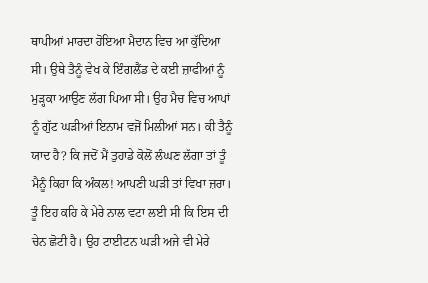ਥਾਪੀਆਂ ਮਾਰਦਾ ਹੋਇਆ ਮੈਦਾਨ ਵਿਚ ਆ ਕੁੱਦਿਆ ਸੀ। ਉਥੇ ਤੈਨੂੰ ਵੇਖ ਕੇ ਇੰਗਲੈਂਡ ਦੇ ਕਈ ਜ਼ਾਫੀਆਂ ਨੂੰ ਮੁੜ੍ਹਕਾ ਆਉਣ ਲੱਗ ਪਿਆ ਸੀ। ਉਹ ਮੈਚ ਵਿਚ ਆਪਾਂ ਨੂੰ ਗੁੱਟ ਘੜੀਆਂ ਇਨਾਮ ਵਜੋਂ ਮਿਲੀਆਂ ਸਨ। ਕੀ ਤੈਨੂੰ ਯਾਦ ਹੈ? ਕਿ ਜਦੋਂ ਮੈਂ ਤੁਹਾਡੇ ਕੋਲੋਂ ਲੰਘਣ ਲੱਗਾ ਤਾਂ ਤੂੰ ਮੈਨੂੰ ਕਿਹਾ ਕਿ ਅੰਕਲ! ਆਪਣੀ ਘੜੀ ਤਾਂ ਵਿਖਾ ਜ਼ਰਾ। ਤੂੰ ਇਹ ਕਹਿ ਕੇ ਮੇਰੇ ਨਾਲ ਵਟਾ ਲਈ ਸੀ ਕਿ ਇਸ ਦੀ ਚੇਨ ਛੋਟੀ ਹੈ। ਉਹ ਟਾਈਟਨ ਘੜੀ ਅਜੇ ਵੀ ਮੇਰੇ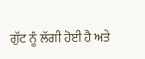ਗੁੱਟ ਨੂੰ ਲੱਗੀ ਹੋਈ ਹੈ ਅਤੇ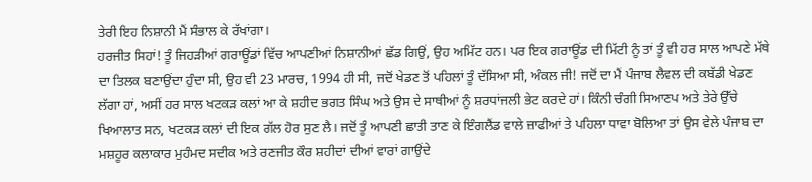ਤੇਰੀ ਇਹ ਨਿਸ਼ਾਨੀ ਮੈਂ ਸੰਭਾਲ ਕੇ ਰੱਖਾਂਗਾ।
ਹਰਜੀਤ ਸਿਹਾਂ! ਤੂੰ ਜਿਹੜੀਆਂ ਗਰਾਊਂਡਾਂ ਵਿੱਚ ਆਪਣੀਆਂ ਨਿਸ਼ਾਨੀਆਂ ਛੱਡ ਗਿਉਂ, ਉਹ ਅਮਿੱਟ ਹਨ। ਪਰ ਇਕ ਗਰਾਊਂਡ ਦੀ ਮਿੱਟੀ ਨੂੰ ਤਾਂ ਤੂੰ ਵੀ ਹਰ ਸਾਲ ਆਪਣੇ ਮੱਥੇ ਦਾ ਤਿਲਕ ਬਣਾਉਂਦਾ ਹੁੰਦਾ ਸੀ, ਉਹ ਵੀ 23 ਮਾਰਚ, 1994 ਹੀ ਸੀ, ਜਦੋਂ ਖੇਡਣ ਤੋਂ ਪਹਿਲਾਂ ਤੂੰ ਦੱਸਿਆ ਸੀ, ਅੰਕਲ ਜੀ! ਜਦੋਂ ਦਾ ਮੈਂ ਪੰਜਾਬ ਲੈਵਲ ਦੀ ਕਬੱਡੀ ਖੇਡਣ ਲੱਗਾ ਹਾਂ, ਅਸੀਂ ਹਰ ਸਾਲ ਖਟਕੜ ਕਲਾਂ ਆ ਕੇ ਸ਼ਹੀਦ ਭਗਤ ਸਿੰਘ ਅਤੇ ਉਸ ਦੇ ਸਾਥੀਆਂ ਨੂੰ ਸ਼ਰਧਾਂਜਲੀ ਭੇਟ ਕਰਦੇ ਹਾਂ। ਕਿੰਨੀ ਚੰਗੀ ਸਿਆਣਪ ਅਤੇ ਤੇਰੇ ਉੱਚੇ ਖਿਆਲਾਤ ਸਨ, ਖਟਕੜ ਕਲਾਂ ਦੀ ਇਕ ਗੱਲ ਹੋਰ ਸੁਣ ਲੈ। ਜਦੋਂ ਤੂੰ ਆਪਣੀ ਛਾਤੀ ਤਾਣ ਕੇ ਇੰਗਲੈਂਡ ਵਾਲੇ ਜ਼ਾਫੀਆਂ ਤੇ ਪਹਿਲਾ ਧਾਵਾ ਬੋਲਿਆ ਤਾਂ ਉਸ ਵੇਲੇ ਪੰਜਾਬ ਦਾ ਮਸ਼ਹੂਰ ਕਲਾਕਾਰ ਮੁਹੰਮਦ ਸਦੀਕ ਅਤੇ ਰਣਜੀਤ ਕੌਰ ਸ਼ਹੀਦਾਂ ਦੀਆਂ ਵਾਰਾਂ ਗਾਉਂਦੇ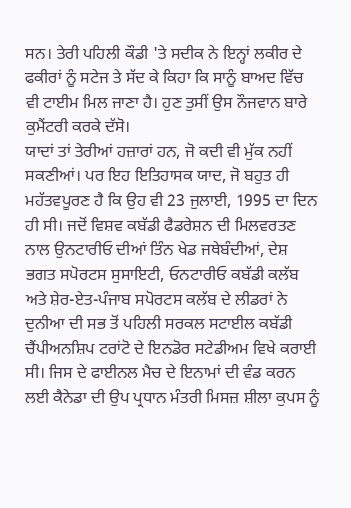ਸਨ। ਤੇਰੀ ਪਹਿਲੀ ਕੌਡੀ 'ਤੇ ਸਦੀਕ ਨੇ ਇਨ੍ਹਾਂ ਲਕੀਰ ਦੇ ਫਕੀਰਾਂ ਨੂੰ ਸਟੇਜ ਤੇ ਸੱਦ ਕੇ ਕਿਹਾ ਕਿ ਸਾਨੂੰ ਬਾਅਦ ਵਿੱਚ ਵੀ ਟਾਈਮ ਮਿਲ ਜਾਣਾ ਹੈ। ਹੁਣ ਤੁਸੀਂ ਉਸ ਨੌਜਵਾਨ ਬਾਰੇ ਕੁਮੈਂਟਰੀ ਕਰਕੇ ਦੱਸੋ।
ਯਾਦਾਂ ਤਾਂ ਤੇਰੀਆਂ ਹਜ਼ਾਰਾਂ ਹਨ, ਜੋ ਕਦੀ ਵੀ ਮੁੱਕ ਨਹੀਂ ਸਕਣੀਆਂ। ਪਰ ਇਹ ਇਤਿਹਾਸਕ ਯਾਦ, ਜੋ ਬਹੁਤ ਹੀ ਮਹੱਤਵਪੂਰਣ ਹੈ ਕਿ ਉਹ ਵੀ 23 ਜੁਲਾਈ, 1995 ਦਾ ਦਿਨ ਹੀ ਸੀ। ਜਦੋਂ ਵਿਸ਼ਵ ਕਬੱਡੀ ਫੈਡਰੇਸ਼ਨ ਦੀ ਮਿਲਵਰਤਣ ਨਾਲ ਉਨਟਾਰੀਓ ਦੀਆਂ ਤਿੰਨ ਖੇਡ ਜਥੇਬੰਦੀਆਂ, ਦੇਸ਼ ਭਗਤ ਸਪੋਰਟਸ ਸੁਸਾਇਟੀ, ਓਨਟਾਰੀਓ ਕਬੱਡੀ ਕਲੱਬ ਅਤੇ ਸ਼ੇਰ-ਏਤ-ਪੰਜਾਬ ਸਪੋਰਟਸ ਕਲੱਬ ਦੇ ਲੀਡਰਾਂ ਨੇ ਦੁਨੀਆ ਦੀ ਸਭ ਤੋਂ ਪਹਿਲੀ ਸਰਕਲ ਸਟਾਈਲ ਕਬੱਡੀ ਚੈਂਪੀਅਨਸ਼ਿਪ ਟਰਾਂਟੋ ਦੇ ਇਨਡੋਰ ਸਟੇਡੀਅਮ ਵਿਖੇ ਕਰਾਈ ਸੀ। ਜਿਸ ਦੇ ਫਾਈਨਲ ਮੈਚ ਦੇ ਇਨਾਮਾਂ ਦੀ ਵੰਡ ਕਰਨ ਲਈ ਕੈਨੇਡਾ ਦੀ ਉਪ ਪ੍ਰਧਾਨ ਮੰਤਰੀ ਮਿਸਜ਼ ਸ਼ੀਲਾ ਕੁਪਸ ਨੂੰ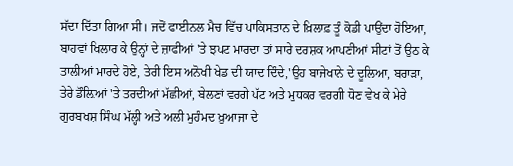ਸੱਦਾ ਦਿੱਤਾ ਗਿਆ ਸੀ। ਜਦੋਂ ਫਾਈਨਲ ਮੈਚ ਵਿੱਚ ਪਾਕਿਸਤਾਨ ਦੇ ਖ਼ਿਲਾਫ਼ ਤੂੰ ਕੋਡੀ ਪਾਉਂਦਾ ਹੋਇਆ, ਬਾਹਵਾਂ ਖਿਲਾਰ ਕੇ ਉਨ੍ਹਾਂ ਦੇ ਜ਼ਾਫੀਆਂ 'ਤੇ ਝਪਟ ਮਾਰਦਾ ਤਾਂ ਸਾਰੇ ਦਰਸ਼ਕ ਆਪਣੀਆਂ ਸੀਟਾਂ ਤੋਂ ਉਠ ਕੇ ਤਾਲੀਆਂ ਮਾਰਦੇ ਹੋਏ, ਤੇਰੀ ਇਸ ਅਨੋਖੀ ਖੇਡ ਦੀ ਯਾਦ ਦਿੰਦੇ,'ਉਹ ਬਾਜੇਖਾਨੇ ਦੇ ਦੂਲਿਆ, ਬਰਾੜਾ, ਤੇਰੇ ਡੌਲ਼ਿਆਂ 'ਤੇ ਤਰਦੀਆਂ ਮੱਛੀਆਂ, ਬੇਲਣਾਂ ਵਰਗੇ ਪੱਟ ਅਤੇ ਮੁਧਕਰ ਵਰਗੀ ਧੋਣ ਵੇਖ ਕੇ ਮੇਰੇ ਗੁਰਬਖਸ਼ ਸਿੰਘ ਮੱਲ੍ਹੀ ਅਤੇ ਅਲੀ ਮੁਹੰਮਦ ਖ਼ੁਆਜਾ ਦੇ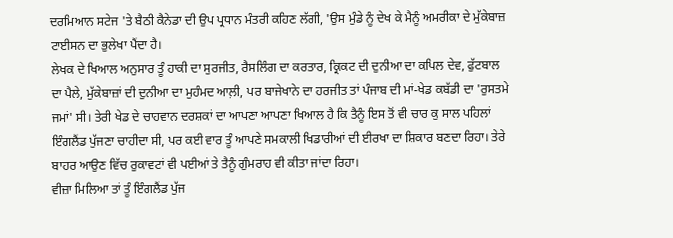ਦਰਮਿਆਨ ਸਟੇਜ 'ਤੇ ਬੈਠੀ ਕੈਨੇਡਾ ਦੀ ਉਪ ਪ੍ਰਧਾਨ ਮੰਤਰੀ ਕਹਿਣ ਲੱਗੀ, 'ਉਸ ਮੁੰਡੇ ਨੂੰ ਦੇਖ ਕੇ ਮੈਨੂੰ ਅਮਰੀਕਾ ਦੇ ਮੁੱਕੇਬਾਜ਼ ਟਾਈਸਨ ਦਾ ਭੁਲੇਖਾ ਪੈਂਦਾ ਹੈ।
ਲੇਖਕ ਦੇ ਖਿਆਲ ਅਨੁਸਾਰ ਤੂੰ ਹਾਕੀ ਦਾ ਸੁਰਜੀਤ, ਰੈਸਲਿੰਗ ਦਾ ਕਰਤਾਰ, ਕ੍ਰਿਕਟ ਦੀ ਦੁਨੀਆ ਦਾ ਕਪਿਲ ਦੇਵ, ਫੁੱਟਬਾਲ ਦਾ ਪੈਲੇ, ਮੁੱਕੇਬਾਜ਼ਾਂ ਦੀ ਦੁਨੀਆ ਦਾ ਮੁਹੰਮਦ ਆਲ਼ੀ, ਪਰ ਬਾਜੇਖਾਨੇ ਦਾ ਹਰਜੀਤ ਤਾਂ ਪੰਜਾਬ ਦੀ ਮਾਂ-ਖੇਡ ਕਬੱਡੀ ਦਾ 'ਰੁਸਤਮੇ ਜਮਾਂ' ਸੀ। ਤੇਰੀ ਖੇਡ ਦੇ ਚਾਹਵਾਨ ਦਰਸ਼ਕਾਂ ਦਾ ਆਪਣਾ ਆਪਣਾ ਖਿਆਲ ਹੈ ਕਿ ਤੈਨੂੰ ਇਸ ਤੋਂ ਵੀ ਚਾਰ ਕੁ ਸਾਲ ਪਹਿਲਾਂ ਇੰਗਲੈਂਡ ਪੁੱਜਣਾ ਚਾਹੀਦਾ ਸੀ, ਪਰ ਕਈ ਵਾਰ ਤੂੰ ਆਪਣੇ ਸਮਕਾਲੀ ਖਿਡਾਰੀਆਂ ਦੀ ਈਰਖਾ ਦਾ ਸ਼ਿਕਾਰ ਬਣਦਾ ਰਿਹਾ। ਤੇਰੇ ਬਾਹਰ ਆਉਣ ਵਿੱਚ ਰੁਕਾਵਟਾਂ ਵੀ ਪਈਆਂ ਤੇ ਤੈਨੂੰ ਗੁੰਮਰਾਹ ਵੀ ਕੀਤਾ ਜਾਂਦਾ ਰਿਹਾ।
ਵੀਜ਼ਾ ਮਿਲਿਆ ਤਾਂ ਤੂੰ ਇੰਗਲੈਂਡ ਪੁੱਜ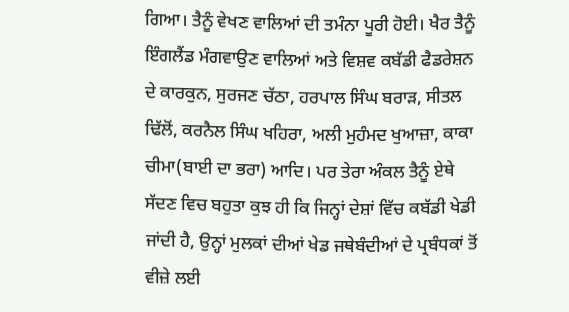ਗਿਆ। ਤੈਨੂੰ ਵੇਖਣ ਵਾਲਿਆਂ ਦੀ ਤਮੰਨਾ ਪੂਰੀ ਹੋਈ। ਖੈਰ ਤੈਨੂੰ ਇੰਗਲੈਂਡ ਮੰਗਵਾਉਣ ਵਾਲਿਆਂ ਅਤੇ ਵਿਸ਼ਵ ਕਬੱਡੀ ਫੈਡਰੇਸ਼ਨ ਦੇ ਕਾਰਕੁਨ, ਸੁਰਜਣ ਚੱਠਾ, ਹਰਪਾਲ ਸਿੰਘ ਬਰਾੜ, ਸੀਤਲ ਢਿੱਲੋਂ, ਕਰਨੈਲ ਸਿੰਘ ਖਹਿਰਾ, ਅਲੀ ਮੁਹੰਮਦ ਖੁਆਜ਼ਾ, ਕਾਕਾ ਚੀਮਾ(ਬਾਈ ਦਾ ਭਰਾ) ਆਦਿ। ਪਰ ਤੇਰਾ ਅੰਕਲ ਤੈਨੂੰ ਏਥੇ ਸੱਦਣ ਵਿਚ ਬਹੁਤਾ ਕੁਝ ਹੀ ਕਿ ਜਿਨ੍ਹਾਂ ਦੇਸ਼ਾਂ ਵਿੱਚ ਕਬੱਡੀ ਖੇਡੀ ਜਾਂਦੀ ਹੈ, ਉਨ੍ਹਾਂ ਮੁਲਕਾਂ ਦੀਆਂ ਖੇਡ ਜਥੇਬੰਦੀਆਂ ਦੇ ਪ੍ਰਬੰਧਕਾਂ ਤੋਂ ਵੀਜ਼ੇ ਲਈ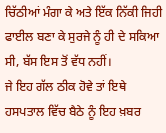ਚਿੱਠੀਆਂ ਮੰਗਾ ਕੇ ਅਤੇ ਇੱਕ ਨਿੱਕੀ ਜਿਹੀ ਫਾਈਲ ਬਣਾ ਕੇ ਸੁਰਜੇ ਨੂੰ ਹੀ ਦੇ ਸਕਿਆ ਸੀ, ਬੱਸ ਇਸ ਤੋਂ ਵੱਧ ਨਹੀਂ।
ਜੇ ਇਹ ਗੱਲ ਠੀਕ ਹੋਵੇ ਤਾਂ ਇਥੇ ਹਸਪਤਾਲ ਵਿੱਚ ਬੈਠੇ ਨੂੰ ਇਹ ਖ਼ਬਰ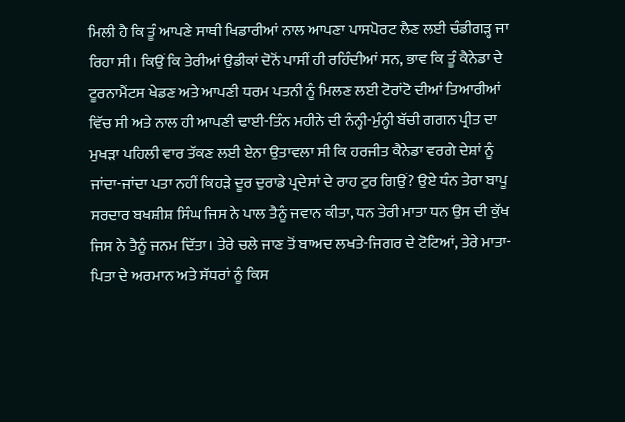ਮਿਲੀ ਹੈ ਕਿ ਤੂੰ ਆਪਣੇ ਸਾਥੀ ਖਿਡਾਰੀਆਂ ਨਾਲ ਆਪਣਾ ਪਾਸਪੋਰਟ ਲੈਣ ਲਈ ਚੰਡੀਗੜ੍ਹ ਜਾ ਰਿਹਾ ਸੀ। ਕਿਉਂ ਕਿ ਤੇਰੀਆਂ ਉਡੀਕਾਂ ਦੋਨੋਂ ਪਾਸੀਂ ਹੀ ਰਹਿੰਦੀਆਂ ਸਨ, ਭਾਵ ਕਿ ਤੂੰ ਕੈਨੇਡਾ ਦੇ ਟੂਰਨਾਮੈਂਟਸ ਖੇਡਣ ਅਤੇ ਆਪਣੀ ਧਰਮ ਪਤਨੀ ਨੂੰ ਮਿਲਣ ਲਈ ਟੋਰਾਂਟੋ ਦੀਆਂ ਤਿਆਰੀਆਂ ਵਿੱਚ ਸੀ ਅਤੇ ਨਾਲ ਹੀ ਆਪਣੀ ਢਾਈ-ਤਿੰਨ ਮਹੀਨੇ ਦੀ ਨੰਨ੍ਹੀ-ਮੁੰਨ੍ਹੀ ਬੱਚੀ ਗਗਨ ਪ੍ਰੀਤ ਦਾ ਮੁਖੜਾ ਪਹਿਲੀ ਵਾਰ ਤੱਕਣ ਲਈ ਏਨਾ ਉਤਾਵਲਾ ਸੀ ਕਿ ਹਰਜੀਤ ਕੈਨੇਡਾ ਵਰਗੇ ਦੇਸ਼ਾਂ ਨੂੰ ਜਾਂਦਾ-ਜਾਂਦਾ ਪਤਾ ਨਹੀਂ ਕਿਹੜੇ ਦੂਰ ਦੁਰਾਡੇ ਪ੍ਰਦੇਸਾਂ ਦੇ ਰਾਹ ਟੁਰ ਗਿਉਂ? ਉਏ ਧੰਨ ਤੇਰਾ ਬਾਪੂ ਸਰਦਾਰ ਬਖਸ਼ੀਸ਼ ਸਿੰਘ ਜਿਸ ਨੇ ਪਾਲ ਤੈਨੂੰ ਜਵਾਨ ਕੀਤਾ, ਧਨ ਤੇਰੀ ਮਾਤਾ ਧਨ ਉਸ ਦੀ ਕੁੱਖ ਜਿਸ ਨੇ ਤੈਨੂੰ ਜਨਮ ਦਿੱਤਾ। ਤੇਰੇ ਚਲੇ ਜਾਣ ਤੋਂ ਬਾਅਦ ਲਖਤੇ-ਜਿਗਰ ਦੇ ਟੋਟਿਆਂ, ਤੇਰੇ ਮਾਤਾ-ਪਿਤਾ ਦੇ ਅਰਮਾਨ ਅਤੇ ਸੱਧਰਾਂ ਨੂੰ ਕਿਸ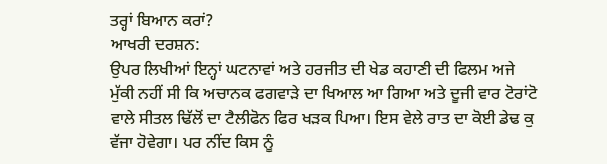ਤਰ੍ਹਾਂ ਬਿਆਨ ਕਰਾਂ?
ਆਖਰੀ ਦਰਸ਼ਨ:
ਉਪਰ ਲਿਖੀਆਂ ਇਨ੍ਹਾਂ ਘਟਨਾਵਾਂ ਅਤੇ ਹਰਜੀਤ ਦੀ ਖੇਡ ਕਹਾਣੀ ਦੀ ਫਿਲਮ ਅਜੇ ਮੁੱਕੀ ਨਹੀਂ ਸੀ ਕਿ ਅਚਾਨਕ ਫਗਵਾੜੇ ਦਾ ਖਿਆਲ ਆ ਗਿਆ ਅਤੇ ਦੂਜੀ ਵਾਰ ਟੋਰਾਂਟੋ ਵਾਲੇ ਸੀਤਲ ਢਿੱਲੋਂ ਦਾ ਟੈਲੀਫੋਨ ਫਿਰ ਖੜਕ ਪਿਆ। ਇਸ ਵੇਲੇ ਰਾਤ ਦਾ ਕੋਈ ਡੇਢ ਕੁ ਵੱਜਾ ਹੋਵੇਗਾ। ਪਰ ਨੀਂਦ ਕਿਸ ਨੂੰ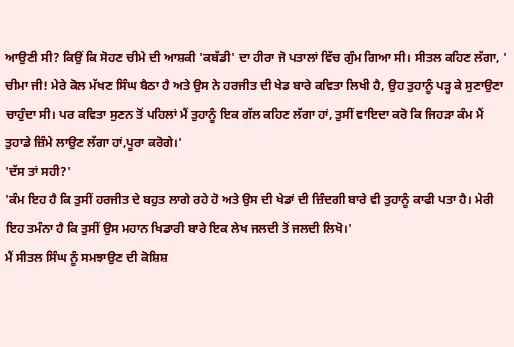ਆਉਣੀ ਸੀ? ਕਿਉਂ ਕਿ ਸੋਹਣ ਚੀਮੇ ਦੀ ਆਸ਼ਕੀ 'ਕਬੱਡੀ' ਦਾ ਹੀਰਾ ਜੋ ਪਤਾਲਾਂ ਵਿੱਚ ਗੁੰਮ ਗਿਆ ਸੀ। ਸੀਤਲ ਕਹਿਣ ਲੱਗਾ, ' ਚੀਮਾ ਜੀ! ਮੇਰੇ ਕੋਲ ਮੱਖਣ ਸਿੰਘ ਬੈਠਾ ਹੈ ਅਤੇ ਉਸ ਨੇ ਹਰਜੀਤ ਦੀ ਖੇਡ ਬਾਰੇ ਕਵਿਤਾ ਲਿਖੀ ਹੈ, ਉਹ ਤੁਹਾਨੂੰ ਪੜ੍ਹ ਕੇ ਸੁਣਾਉਣਾ ਚਾਹੁੰਦਾ ਸੀ। ਪਰ ਕਵਿਤਾ ਸੁਣਨ ਤੋਂ ਪਹਿਲਾਂ ਮੈਂ ਤੁਹਾਨੂੰ ਇਕ ਗੱਲ ਕਹਿਣ ਲੱਗਾ ਹਾਂ, ਤੁਸੀਂ ਵਾਇਦਾ ਕਰੋ ਕਿ ਜਿਹੜਾ ਕੰਮ ਮੈਂ ਤੁਹਾਡੇ ਜ਼ਿੰਮੇ ਲਾਉਣ ਲੱਗਾ ਹਾਂ,ਪੂਰਾ ਕਰੋਗੇ।'
'ਦੱਸ ਤਾਂ ਸਹੀ?'
'ਕੰਮ ਇਹ ਹੈ ਕਿ ਤੁਸੀਂ ਹਰਜੀਤ ਦੇ ਬਹੁਤ ਲਾਗੇ ਰਹੇ ਹੋ ਅਤੇ ਉਸ ਦੀ ਖੇਡਾਂ ਦੀ ਜ਼ਿੰਦਗੀ ਬਾਰੇ ਵੀ ਤੁਹਾਨੂੰ ਕਾਫੀ ਪਤਾ ਹੈ। ਮੇਰੀ ਇਹ ਤਮੰਨਾ ਹੈ ਕਿ ਤੁਸੀਂ ਉਸ ਮਹਾਨ ਖਿਡਾਰੀ ਬਾਰੇ ਇਕ ਲੇਖ ਜਲਦੀ ਤੋਂ ਜਲਦੀ ਲਿਖੋ।'
ਮੈਂ ਸੀਤਲ ਸਿੰਘ ਨੂੰ ਸਮਝਾਉਣ ਦੀ ਕੋਸ਼ਿਸ਼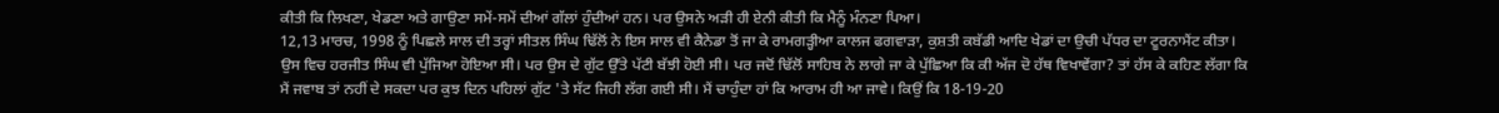ਕੀਤੀ ਕਿ ਲਿਖਣਾ, ਖੇਡਣਾ ਅਤੇ ਗਾਉਣਾ ਸਮੇਂ-ਸਮੇਂ ਦੀਆਂ ਗੱਲਾਂ ਹੁੰਦੀਆਂ ਹਨ। ਪਰ ਉਸਨੇ ਅੜੀ ਹੀ ਏਨੀ ਕੀਤੀ ਕਿ ਮੈਨੂੰ ਮੰਨਣਾ ਪਿਆ।
12,13 ਮਾਰਚ, 1998 ਨੂੰ ਪਿਛਲੇ ਸਾਲ ਦੀ ਤਰ੍ਹਾਂ ਸੀਤਲ ਸਿੰਘ ਢਿੱਲੋਂ ਨੇ ਇਸ ਸਾਲ ਵੀ ਕੈਨੇਡਾ ਤੋਂ ਜਾ ਕੇ ਰਾਮਗੜ੍ਹੀਆ ਕਾਲਜ ਫਗਵਾੜਾ, ਕੁਸ਼ਤੀ ਕਬੱਡੀ ਆਦਿ ਖੇਡਾਂ ਦਾ ਉਚੀ ਪੱਧਰ ਦਾ ਟੂਰਨਾਮੈਂਟ ਕੀਤਾ। ਉਸ ਵਿਚ ਹਰਜੀਤ ਸਿੰਘ ਵੀ ਪੁੱਜਿਆ ਹੋਇਆ ਸੀ। ਪਰ ਉਸ ਦੇ ਗੁੱਟ ਉੱਤੇ ਪੱਟੀ ਬੱਝੀ ਹੋਈ ਸੀ। ਪਰ ਜਦੋਂ ਢਿੱਲੋਂ ਸਾਹਿਬ ਨੇ ਲਾਗੇ ਜਾ ਕੇ ਪੁੱਛਿਆ ਕਿ ਕੀ ਅੱਜ ਦੋ ਹੱਥ ਵਿਖਾਵੇਂਗਾ? ਤਾਂ ਹੱਸ ਕੇ ਕਹਿਣ ਲੱਗਾ ਕਿ ਮੈਂ ਜਵਾਬ ਤਾਂ ਨਹੀਂ ਦੇ ਸਕਦਾ ਪਰ ਕੁਝ ਦਿਨ ਪਹਿਲਾਂ ਗੁੱਟ 'ਤੇ ਸੱਟ ਜਿਹੀ ਲੱਗ ਗਈ ਸੀ। ਮੈਂ ਚਾਹੁੰਦਾ ਹਾਂ ਕਿ ਆਰਾਮ ਹੀ ਆ ਜਾਵੇ। ਕਿਉਂ ਕਿ 18-19-20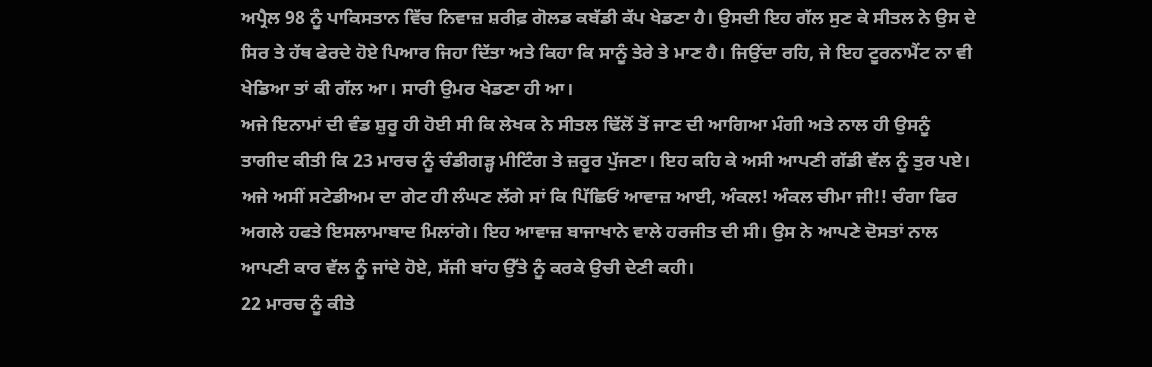ਅਪ੍ਰੈਲ 98 ਨੂੰ ਪਾਕਿਸਤਾਨ ਵਿੱਚ ਨਿਵਾਜ਼ ਸ਼ਰੀਫ਼ ਗੋਲਡ ਕਬੱਡੀ ਕੱਪ ਖੇਡਣਾ ਹੈ। ਉਸਦੀ ਇਹ ਗੱਲ ਸੁਣ ਕੇ ਸੀਤਲ ਨੇ ਉਸ ਦੇ ਸਿਰ ਤੇ ਹੱਥ ਫੇਰਦੇ ਹੋਏ ਪਿਆਰ ਜਿਹਾ ਦਿੱਤਾ ਅਤੇ ਕਿਹਾ ਕਿ ਸਾਨੂੰ ਤੇਰੇ ਤੇ ਮਾਣ ਹੈ। ਜਿਉਂਦਾ ਰਹਿ, ਜੇ ਇਹ ਟੂਰਨਾਮੈਂਟ ਨਾ ਵੀ ਖੇਡਿਆ ਤਾਂ ਕੀ ਗੱਲ ਆ। ਸਾਰੀ ਉਮਰ ਖੇਡਣਾ ਹੀ ਆ।
ਅਜੇ ਇਨਾਮਾਂ ਦੀ ਵੰਡ ਸ਼ੁਰੂ ਹੀ ਹੋਈ ਸੀ ਕਿ ਲੇਖਕ ਨੇ ਸੀਤਲ ਢਿੱਲੋਂ ਤੋਂ ਜਾਣ ਦੀ ਆਗਿਆ ਮੰਗੀ ਅਤੇ ਨਾਲ ਹੀ ਉਸਨੂੰ ਤਾਗੀਦ ਕੀਤੀ ਕਿ 23 ਮਾਰਚ ਨੂੰ ਚੰਡੀਗੜ੍ਹ ਮੀਟਿੰਗ ਤੇ ਜ਼ਰੂਰ ਪੁੱਜਣਾ। ਇਹ ਕਹਿ ਕੇ ਅਸੀ ਆਪਣੀ ਗੱਡੀ ਵੱਲ ਨੂੰ ਤੁਰ ਪਏ। ਅਜੇ ਅਸੀਂ ਸਟੇਡੀਅਮ ਦਾ ਗੇਟ ਹੀ ਲੰਘਣ ਲੱਗੇ ਸਾਂ ਕਿ ਪਿੱਛਿਓਂ ਆਵਾਜ਼ ਆਈ, ਅੰਕਲ! ਅੰਕਲ ਚੀਮਾ ਜੀ!! ਚੰਗਾ ਫਿਰ ਅਗਲੇ ਹਫਤੇ ਇਸਲਾਮਾਬਾਦ ਮਿਲਾਂਗੇ। ਇਹ ਆਵਾਜ਼ ਬਾਜਾਖਾਨੇ ਵਾਲੇ ਹਰਜੀਤ ਦੀ ਸੀ। ਉਸ ਨੇ ਆਪਣੇ ਦੋਸਤਾਂ ਨਾਲ ਆਪਣੀ ਕਾਰ ਵੱਲ ਨੂੰ ਜਾਂਦੇ ਹੋਏ, ਸੱਜੀ ਬਾਂਹ ਉੱਤੇ ਨੂੰ ਕਰਕੇ ਉਚੀ ਦੇਣੀ ਕਹੀ।
22 ਮਾਰਚ ਨੂੰ ਕੀਤੇ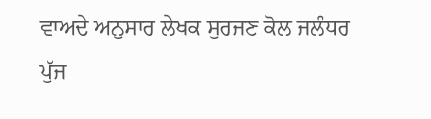ਵਾਅਦੇ ਅਨੁਸਾਰ ਲੇਖਕ ਸੁਰਜਣ ਕੋਲ ਜਲੰਧਰ ਪੁੱਜ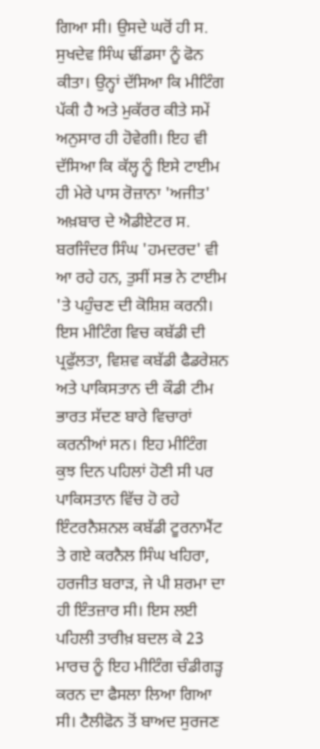ਗਿਆ ਸੀ। ਉਸਦੇ ਘਰੋਂ ਹੀ ਸ. ਸੁਖਦੇਵ ਸਿੰਘ ਢੀਂਡਸਾ ਨੂੰ ਫੋਨ ਕੀਤਾ। ਉਨ੍ਹਾਂ ਦੱਸਿਆ ਕਿ ਮੀਟਿੰਗ ਪੱਕੀ ਹੈ ਅਤੇ ਮੁਕੱਰਰ ਕੀਤੇ ਸਮੇਂ ਅਨੁਸਾਰ ਹੀ ਹੋਵੇਗੀ। ਇਹ ਵੀ ਦੱਸਿਆ ਕਿ ਕੱਲ੍ਹ ਨੂੰ ਇਸੇ ਟਾਈਮ ਹੀ ਮੇਰੇ ਪਾਸ ਰੋਜ਼ਾਨਾ 'ਅਜੀਤ' ਅਖ਼ਬਾਰ ਦੇ ਐਡੀਏਟਰ ਸ. ਬਰਜਿੰਦਰ ਸਿੰਘ 'ਹਮਦਰਦ' ਵੀ ਆ ਰਹੇ ਹਨ, ਤੁਸੀਂ ਸਭ ਨੇ ਟਾਈਮ 'ਤੇ ਪਹੁੰਚਣ ਦੀ ਕੋਸ਼ਿਸ਼ ਕਰਨੀ। ਇਸ ਮੀਟਿੰਗ ਵਿਚ ਕਬੱਡੀ ਦੀ ਪ੍ਰਫੁੱਲਤਾ, ਵਿਸ਼ਵ ਕਬੱਡੀ ਫੈਡਰੇਸ਼ਨ ਅਤੇ ਪਾਕਿਸਤਾਨ ਦੀ ਕੌਡੀ ਟੀਮ ਭਾਰਤ ਸੱਦਣ ਬਾਰੇ ਵਿਚਾਰਾਂ ਕਰਨੀਆਂ ਸਨ। ਇਹ ਮੀਟਿੰਗ ਕੁਝ ਦਿਨ ਪਹਿਲਾਂ ਹੋਣੀ ਸੀ ਪਰ ਪਾਕਿਸਤਾਨ ਵਿੱਚ ਹੋ ਰਹੇ ਇੰਟਰਨੈਸ਼ਨਲ ਕਬੱਡੀ ਟੂਰਨਾਮੈਂਟ ਤੇ ਗਏ ਕਰਨੈਲ ਸਿੰਘ ਖਹਿਰਾ, ਹਰਜੀਤ ਬਰਾੜ, ਜੇ ਪੀ ਸ਼ਰਮਾ ਦਾ ਹੀ ਇੰਤਜ਼ਾਰ ਸੀ। ਇਸ ਲਈ ਪਹਿਲੀ ਤਾਰੀਖ਼ ਬਦਲ ਕੇ 23 ਮਾਰਚ ਨੂੰ ਇਹ ਮੀਟਿੰਗ ਚੰਡੀਗੜ੍ਹ ਕਰਨ ਦਾ ਫੈਸਲਾ ਲਿਆ ਗਿਆ ਸੀ। ਟੈਲੀਫੋਨ ਤੋਂ ਬਾਅਦ ਸੁਰਜਣ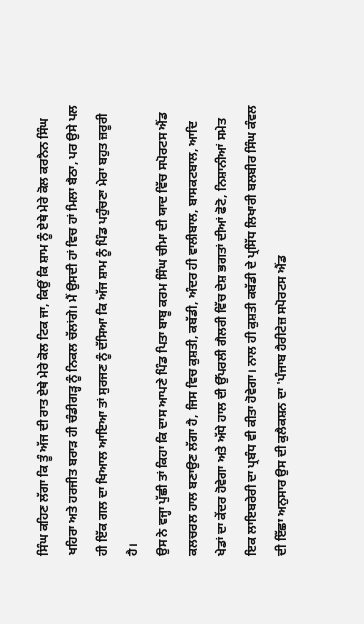ਸਿੰਘ ਕਹਿਣ ਲੱਗਾ ਕਿ ਤੂੰ ਅੱਜ ਦੀ ਰਾਤ ਏਥੇ ਮੇਰੇ ਕੋਲ ਟਿਕ ਜਾ, ਕਿਉਂ ਕਿ ਸ਼ਾਮ ਨੂੰ ਏਥੇ ਮੇਰੇ ਕੋਲ ਕਰਨੈਨ ਸਿੰਘ ਖਹਿਰਾ ਅਤੇ ਹਰਜੀਤ ਬਰਾੜ ਹੀ ਚੰਡੀਗੜ੍ਹ ਨੂੰ ਨਿਕਲ ਚੱਲਾਂਗੇ। ਮੈਂ ਉਸਦੀ ਹਾਂ ਵਿਚ ਹਾਂ ਮਿਲਾ ਬੈਠਾ, ਪਰ ਉਸੇ ਪਲ ਹੀ ਇੱਕ ਗਲ ਦਾ ਖਿਆਲ ਆਇਆ ਤਾਂ ਸੁਰਜਣ ਨੂੰ ਦੱਸਿਆ ਕਿ ਅੱਜ ਸ਼ਾਮ ਨੂੰ ਪਿੰਡ ਪਹੁੰਚਣਾ ਮੇਰਾ ਬਹੁਤ ਜ਼ਰੂਰੀ ਹੈ।
ਉਸ ਨੇ ਵਜ੍ਹਾ ਪੁੱਛੀ ਤਾਂ ਕਿਹਾ ਕਿ ਦਾਸ ਆਪਣੇ ਪਿੰਡ ਪਿਤਾ ਬਾਬੂ ਕਰਮ ਸਿੰਘ ਚੀਮਾ ਦੀ ਯਾਦ ਵਿੱਚ ਸਪੋਰਟਸ ਐਂਡ ਕਲਚਰਲ ਹਾਲ ਬਣਾਉਣ ਲੱਗਾ ਹੈ, ਜਿਸ ਵਿਚ ਕੁਸ਼ਤੀ, ਕਬੱਡੀ, ਅੰਦਰ ਹੀ ਵਾਲੀਬਾਲ, ਬਾਸਕਟਬਾਲ, ਆਦਿ ਖੇਡਾਂ ਦਾ ਕੇਂਦਰ ਹੋਵੇਗਾ ਅਤੇ ਅੱਧੇ ਹਾਲ ਦੀ ਉੱਪਰਲੀ ਗੈਲਰੀ ਵਿੱਚ ਦੇਸ਼ ਭਗਤਾਂ ਦੀਆਂ ਫੋਟੋ, ਨਿਸ਼ਾਨੀਆਂ ਸਮੇਤ ਇਕ ਲਾਇਬਰੇਰੀ ਦਾ ਪ੍ਰਬੰਧ ਵੀ ਕੀਤਾ ਹੋਵੇਗਾ। ਨਾਲ ਹੀ ਕੁਸ਼ਤੀ ਕਬੱਡੀ ਦੇ ਪ੍ਰਸਿੱਧ ਲਿਖਾਰੀ ਬਲਬੀਰ ਸਿੰਘ ਕੰਵਲ ਦੀ ਇੱਛਾ ਅਨੁਸਾਰ ਉਸ ਦੀ ਕੁਲੈਕਸ਼ਨ ਦਾ 'ਪੰਜਾਬ ਹੈਰੀਟੇਜ਼ ਸਪੋਰਟਸ ਐਂਡ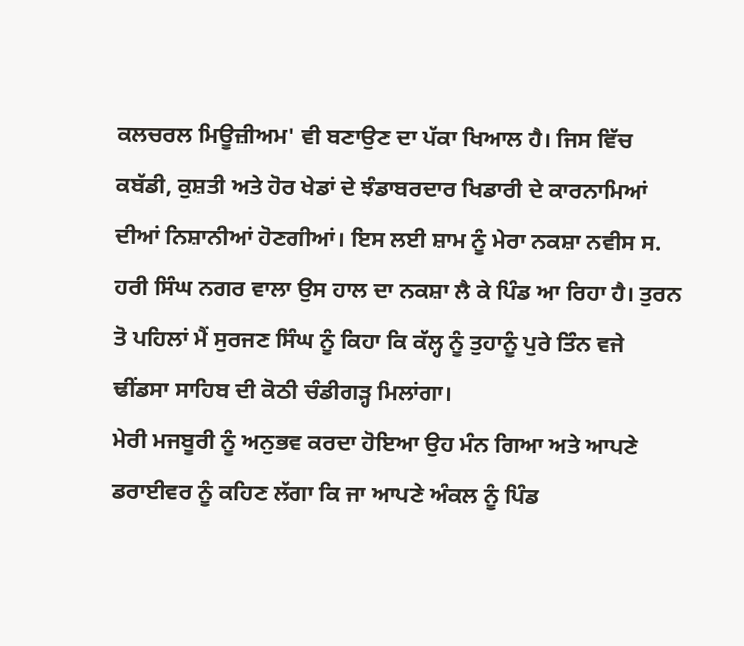ਕਲਚਰਲ ਮਿਊਜ਼ੀਅਮ' ਵੀ ਬਣਾਉਣ ਦਾ ਪੱਕਾ ਖਿਆਲ ਹੈ। ਜਿਸ ਵਿੱਚ ਕਬੱਡੀ, ਕੁਸ਼ਤੀ ਅਤੇ ਹੋਰ ਖੇਡਾਂ ਦੇ ਝੰਡਾਬਰਦਾਰ ਖਿਡਾਰੀ ਦੇ ਕਾਰਨਾਮਿਆਂ ਦੀਆਂ ਨਿਸ਼ਾਨੀਆਂ ਹੋਣਗੀਆਂ। ਇਸ ਲਈ ਸ਼ਾਮ ਨੂੰ ਮੇਰਾ ਨਕਸ਼ਾ ਨਵੀਸ ਸ. ਹਰੀ ਸਿੰਘ ਨਗਰ ਵਾਲਾ ਉਸ ਹਾਲ ਦਾ ਨਕਸ਼ਾ ਲੈ ਕੇ ਪਿੰਡ ਆ ਰਿਹਾ ਹੈ। ਤੁਰਨ ਤੋ ਪਹਿਲਾਂ ਮੈਂ ਸੁਰਜਣ ਸਿੰਘ ਨੂੰ ਕਿਹਾ ਕਿ ਕੱਲ੍ਹ ਨੂੰ ਤੁਹਾਨੂੰ ਪੁਰੇ ਤਿੰਨ ਵਜੇ ਢੀਂਡਸਾ ਸਾਹਿਬ ਦੀ ਕੋਠੀ ਚੰਡੀਗੜ੍ਹ ਮਿਲਾਂਗਾ।
ਮੇਰੀ ਮਜਬੂਰੀ ਨੂੰ ਅਨੁਭਵ ਕਰਦਾ ਹੋਇਆ ਉਹ ਮੰਨ ਗਿਆ ਅਤੇ ਆਪਣੇ ਡਰਾਈਵਰ ਨੂੰ ਕਹਿਣ ਲੱਗਾ ਕਿ ਜਾ ਆਪਣੇ ਅੰਕਲ ਨੂੰ ਪਿੰਡ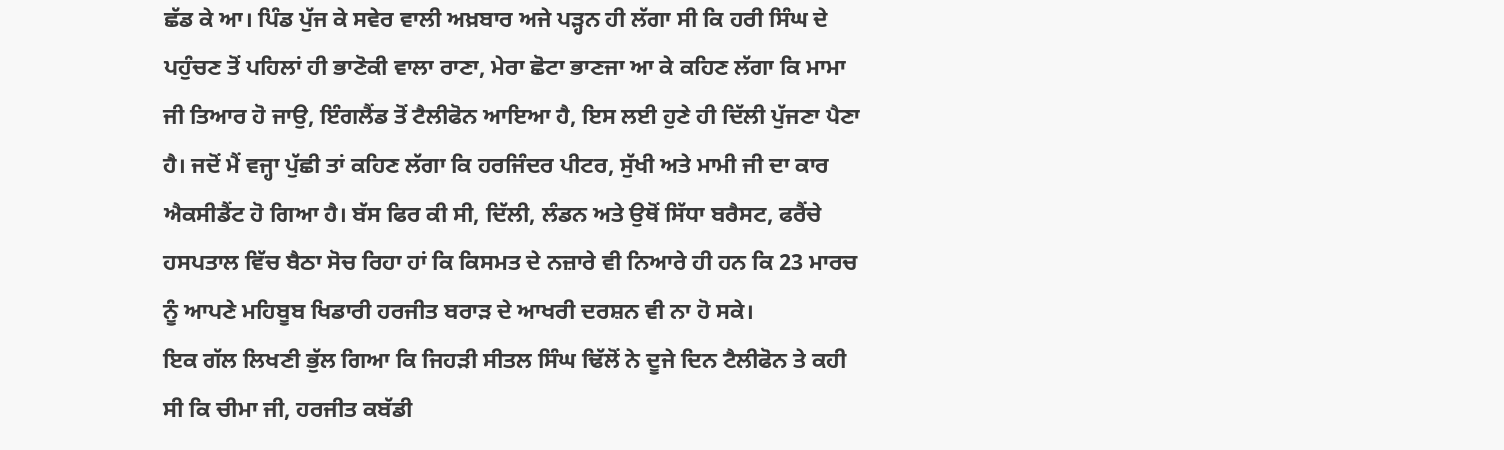ਛੱਡ ਕੇ ਆ। ਪਿੰਡ ਪੁੱਜ ਕੇ ਸਵੇਰ ਵਾਲੀ ਅਖ਼ਬਾਰ ਅਜੇ ਪੜ੍ਹਨ ਹੀ ਲੱਗਾ ਸੀ ਕਿ ਹਰੀ ਸਿੰਘ ਦੇ ਪਹੁੰਚਣ ਤੋਂ ਪਹਿਲਾਂ ਹੀ ਭਾਣੋਕੀ ਵਾਲਾ ਰਾਣਾ, ਮੇਰਾ ਛੋਟਾ ਭਾਣਜਾ ਆ ਕੇ ਕਹਿਣ ਲੱਗਾ ਕਿ ਮਾਮਾ ਜੀ ਤਿਆਰ ਹੋ ਜਾਉ, ਇੰਗਲੈਂਡ ਤੋਂ ਟੈਲੀਫੋਨ ਆਇਆ ਹੈ, ਇਸ ਲਈ ਹੁਣੇ ਹੀ ਦਿੱਲੀ ਪੁੱਜਣਾ ਪੈਣਾ ਹੈ। ਜਦੋਂ ਮੈਂ ਵਜ੍ਹਾ ਪੁੱਛੀ ਤਾਂ ਕਹਿਣ ਲੱਗਾ ਕਿ ਹਰਜਿੰਦਰ ਪੀਟਰ, ਸੁੱਖੀ ਅਤੇ ਮਾਮੀ ਜੀ ਦਾ ਕਾਰ ਐਕਸੀਡੈਂਟ ਹੋ ਗਿਆ ਹੈ। ਬੱਸ ਫਿਰ ਕੀ ਸੀ, ਦਿੱਲੀ, ਲੰਡਨ ਅਤੇ ਉਥੋਂ ਸਿੱਧਾ ਬਰੈਸਟ, ਫਰੈਂਚੇ ਹਸਪਤਾਲ ਵਿੱਚ ਬੈਠਾ ਸੋਚ ਰਿਹਾ ਹਾਂ ਕਿ ਕਿਸਮਤ ਦੇ ਨਜ਼ਾਰੇ ਵੀ ਨਿਆਰੇ ਹੀ ਹਨ ਕਿ 23 ਮਾਰਚ ਨੂੰ ਆਪਣੇ ਮਹਿਬੂਬ ਖਿਡਾਰੀ ਹਰਜੀਤ ਬਰਾੜ ਦੇ ਆਖਰੀ ਦਰਸ਼ਨ ਵੀ ਨਾ ਹੋ ਸਕੇ।
ਇਕ ਗੱਲ ਲਿਖਣੀ ਭੁੱਲ ਗਿਆ ਕਿ ਜਿਹੜੀ ਸੀਤਲ ਸਿੰਘ ਢਿੱਲੋਂ ਨੇ ਦੂਜੇ ਦਿਨ ਟੈਲੀਫੋਨ ਤੇ ਕਹੀ ਸੀ ਕਿ ਚੀਮਾ ਜੀ, ਹਰਜੀਤ ਕਬੱਡੀ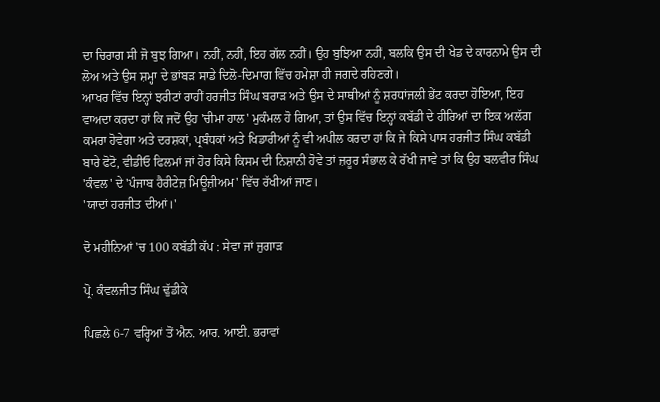ਦਾ ਚਿਰਾਗ ਸੀ ਜੋ ਬੁਝ ਗਿਆ। ਨਹੀਂ, ਨਹੀਂ, ਇਹ ਗੱਲ ਨਹੀਂ। ਉਹ ਬੁਝਿਆ ਨਹੀਂ, ਬਲਕਿ ਉਸ ਦੀ ਖੇਡ ਦੇ ਕਾਰਨਾਮੇ ਉਸ ਦੀ ਲੋਅ ਅਤੇ ਉਸ ਸ਼ਮ੍ਹਾ ਦੇ ਭਾਂਬੜ ਸਾਡੇ ਦਿਲੋ-ਦਿਮਾਗ ਵਿੱਚ ਹਮੇਸ਼ਾ ਹੀ ਜਗਦੇ ਰਹਿਣਗੇ।
ਆਖਰ ਵਿੱਚ ਇਨ੍ਹਾਂ ਝਰੀਟਾਂ ਰਾਹੀਂ ਹਰਜੀਤ ਸਿੰਘ ਬਰਾੜ ਅਤੇ ਉਸ ਦੇ ਸਾਥੀਆਂ ਨੂੰ ਸ਼ਰਧਾਂਜਲੀ ਭੇਂਟ ਕਰਦਾ ਹੋਇਆ, ਇਹ ਵਾਅਦਾ ਕਰਦਾ ਹਾਂ ਕਿ ਜਦੋਂ ਉਹ 'ਚੀਮਾ ਹਾਲ' ਮੁਕੰਮਲ ਹੋ ਗਿਆ, ਤਾਂ ਉਸ ਵਿੱਚ ਇਨ੍ਹਾਂ ਕਬੱਡੀ ਦੇ ਹੀਰਿਆਂ ਦਾ ਇਕ ਅਲੱਗ ਕਮਰਾ ਹੋਵੇਗਾ ਅਤੇ ਦਰਸ਼ਕਾਂ, ਪ੍ਰਬੰਧਕਾਂ ਅਤੇ ਖਿਡਾਰੀਆਂ ਨੂੰ ਵੀ ਅਪੀਲ ਕਰਦਾ ਹਾਂ ਕਿ ਜੇ ਕਿਸੇ ਪਾਸ ਹਰਜੀਤ ਸਿੰਘ ਕਬੱਡੀ ਬਾਰੇ ਫੋਟੋ, ਵੀਡੀਓ ਫਿਲਮਾਂ ਜਾਂ ਹੋਰ ਕਿਸੇ ਕਿਸਮ ਦੀ ਨਿਸ਼ਾਨੀ ਹੋਵੇ ਤਾਂ ਜ਼ਰੂਰ ਸੰਭਾਲ ਕੇ ਰੱਖੀ ਜਾਵੇ ਤਾਂ ਕਿ ਉਹ ਬਲਵੀਰ ਸਿੰਘ 'ਕੰਵਲ' ਦੇ 'ਪੰਜਾਬ ਹੈਰੀਟੇਜ਼ ਮਿਊਜ਼ੀਅਮ' ਵਿੱਚ ਰੱਖੀਆਂ ਜਾਣ।
'ਯਾਦਾਂ ਹਰਜੀਤ ਦੀਆਂ।'

ਦੋ ਮਹੀਨਿਆਂ 'ਚ 100 ਕਬੱਡੀ ਕੱਪ : ਸੇਵਾ ਜਾਂ ਜੁਗਾੜ

ਪ੍ਰੋ. ਕੰਵਲਜੀਤ ਸਿੰਘ ਢੁੱਡੀਕੇ

ਪਿਛਲੇ 6-7 ਵਰ੍ਹਿਆਂ ਤੋਂ ਐਨ. ਆਰ. ਆਈ. ਭਰਾਵਾਂ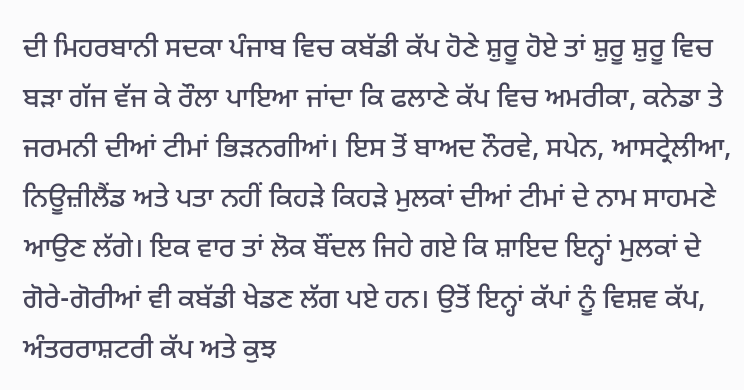ਦੀ ਮਿਹਰਬਾਨੀ ਸਦਕਾ ਪੰਜਾਬ ਵਿਚ ਕਬੱਡੀ ਕੱਪ ਹੋਣੇ ਸ਼ੁਰੂ ਹੋਏ ਤਾਂ ਸ਼ੁਰੂ ਸ਼ੁਰੂ ਵਿਚ ਬੜਾ ਗੱਜ ਵੱਜ ਕੇ ਰੌਲਾ ਪਾਇਆ ਜਾਂਦਾ ਕਿ ਫਲਾਣੇ ਕੱਪ ਵਿਚ ਅਮਰੀਕਾ, ਕਨੇਡਾ ਤੇ ਜਰਮਨੀ ਦੀਆਂ ਟੀਮਾਂ ਭਿੜਨਗੀਆਂ। ਇਸ ਤੋਂ ਬਾਅਦ ਨੌਰਵੇ, ਸਪੇਨ, ਆਸਟ੍ਰੇਲੀਆ, ਨਿਊਜ਼ੀਲੈਂਡ ਅਤੇ ਪਤਾ ਨਹੀਂ ਕਿਹੜੇ ਕਿਹੜੇ ਮੁਲਕਾਂ ਦੀਆਂ ਟੀਮਾਂ ਦੇ ਨਾਮ ਸਾਹਮਣੇ ਆਉਣ ਲੱਗੇ। ਇਕ ਵਾਰ ਤਾਂ ਲੋਕ ਬੌਂਦਲ ਜਿਹੇ ਗਏ ਕਿ ਸ਼ਾਇਦ ਇਨ੍ਹਾਂ ਮੁਲਕਾਂ ਦੇ ਗੋਰੇ-ਗੋਰੀਆਂ ਵੀ ਕਬੱਡੀ ਖੇਡਣ ਲੱਗ ਪਏ ਹਨ। ਉਤੋਂ ਇਨ੍ਹਾਂ ਕੱਪਾਂ ਨੂੰ ਵਿਸ਼ਵ ਕੱਪ, ਅੰਤਰਰਾਸ਼ਟਰੀ ਕੱਪ ਅਤੇ ਕੁਝ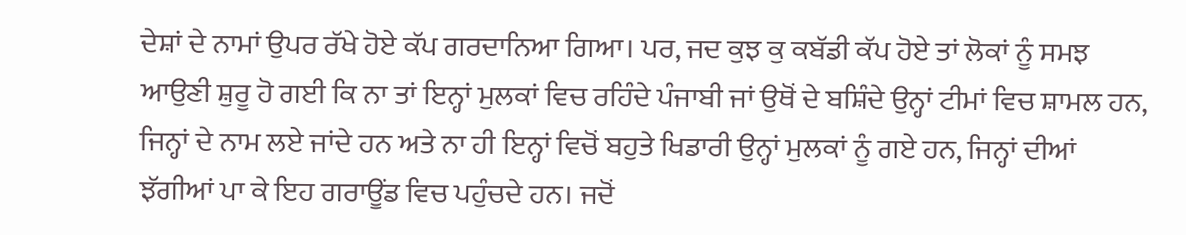ਦੇਸ਼ਾਂ ਦੇ ਨਾਮਾਂ ਉਪਰ ਰੱਖੇ ਹੋਏ ਕੱਪ ਗਰਦਾਨਿਆ ਗਿਆ। ਪਰ, ਜਦ ਕੁਝ ਕੁ ਕਬੱਡੀ ਕੱਪ ਹੋਏ ਤਾਂ ਲੋਕਾਂ ਨੂੰ ਸਮਝ ਆਉਣੀ ਸ਼ੁਰੂ ਹੋ ਗਈ ਕਿ ਨਾ ਤਾਂ ਇਨ੍ਹਾਂ ਮੁਲਕਾਂ ਵਿਚ ਰਹਿੰਦੇ ਪੰਜਾਬੀ ਜਾਂ ਉਥੋਂ ਦੇ ਬਸ਼ਿੰਦੇ ਉਨ੍ਹਾਂ ਟੀਮਾਂ ਵਿਚ ਸ਼ਾਮਲ ਹਨ, ਜਿਨ੍ਹਾਂ ਦੇ ਨਾਮ ਲਏ ਜਾਂਦੇ ਹਨ ਅਤੇ ਨਾ ਹੀ ਇਨ੍ਹਾਂ ਵਿਚੋਂ ਬਹੁਤੇ ਖਿਡਾਰੀ ਉਨ੍ਹਾਂ ਮੁਲਕਾਂ ਨੂੰ ਗਏ ਹਨ, ਜਿਨ੍ਹਾਂ ਦੀਆਂ ਝੱਗੀਆਂ ਪਾ ਕੇ ਇਹ ਗਰਾਊਂਡ ਵਿਚ ਪਹੁੰਚਦੇ ਹਨ। ਜਦੋਂ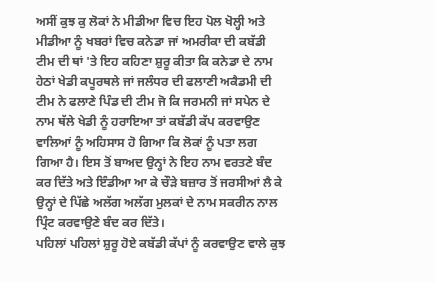ਅਸੀਂ ਕੁਝ ਕੁ ਲੋਕਾਂ ਨੇ ਮੀਡੀਆ ਵਿਚ ਇਹ ਪੋਲ ਖੋਲ੍ਹੀ ਅਤੇ ਮੀਡੀਆ ਨੂੰ ਖਬਰਾਂ ਵਿਚ ਕਨੇਡਾ ਜਾਂ ਅਮਰੀਕਾ ਦੀ ਕਬੱਡੀ ਟੀਮ ਦੀ ਥਾਂ 'ਤੇ ਇਹ ਕਹਿਣਾ ਸ਼ੁਰੂ ਕੀਤਾ ਕਿ ਕਨੇਡਾ ਦੇ ਨਾਮ ਹੇਠਾਂ ਖੇਡੀ ਕਪੂਰਥਲੇ ਜਾਂ ਜਲੰਧਰ ਦੀ ਫਲਾਣੀ ਅਕੈਡਮੀ ਦੀ ਟੀਮ ਨੇ ਫਲਾਣੇ ਪਿੰਡ ਦੀ ਟੀਮ ਜੋ ਕਿ ਜਰਮਨੀ ਜਾਂ ਸਪੇਨ ਦੇ ਨਾਮ ਥੱਲੇ ਖੇਡੀ ਨੂੰ ਹਰਾਇਆ ਤਾਂ ਕਬੱਡੀ ਕੱਪ ਕਰਵਾਉਣ ਵਾਲਿਆਂ ਨੂੰ ਅਹਿਸਾਸ ਹੋ ਗਿਆ ਕਿ ਲੋਕਾਂ ਨੂੰ ਪਤਾ ਲਗ ਗਿਆ ਹੈ। ਇਸ ਤੋਂ ਬਾਅਦ ਉਨ੍ਹਾਂ ਨੇ ਇਹ ਨਾਮ ਵਰਤਣੇ ਬੰਦ ਕਰ ਦਿੱਤੇ ਅਤੇ ਇੰਡੀਆ ਆ ਕੇ ਚੌੜੇ ਬਜ਼ਾਰ ਤੋਂ ਜਰਸੀਆਂ ਲੈ ਕੇ ਉਨ੍ਹਾਂ ਦੇ ਪਿੱਛੇ ਅਲੱਗ ਅਲੱਗ ਮੁਲਕਾਂ ਦੇ ਨਾਮ ਸਕਰੀਨ ਨਾਲ ਪ੍ਰਿੰਟ ਕਰਵਾਉਣੇ ਬੰਦ ਕਰ ਦਿੱਤੇ।
ਪਹਿਲਾਂ ਪਹਿਲਾਂ ਸ਼ੁਰੂ ਹੋਏ ਕਬੱਡੀ ਕੱਪਾਂ ਨੂੰ ਕਰਵਾਉਣ ਵਾਲੇ ਕੁਝ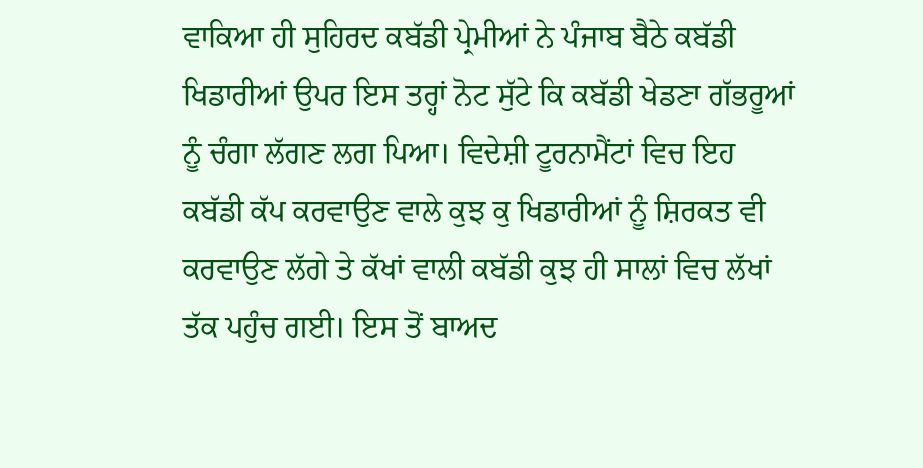ਵਾਕਿਆ ਹੀ ਸੁਹਿਰਦ ਕਬੱਡੀ ਪ੍ਰੇਮੀਆਂ ਨੇ ਪੰਜਾਬ ਬੈਠੇ ਕਬੱਡੀ ਖਿਡਾਰੀਆਂ ਉਪਰ ਇਸ ਤਰ੍ਹਾਂ ਨੋਟ ਸੁੱਟੇ ਕਿ ਕਬੱਡੀ ਖੇਡਣਾ ਗੱਭਰੂਆਂ ਨੂੰ ਚੰਗਾ ਲੱਗਣ ਲਗ ਪਿਆ। ਵਿਦੇਸ਼ੀ ਟੂਰਨਾਮੈਂਟਾਂ ਵਿਚ ਇਹ ਕਬੱਡੀ ਕੱਪ ਕਰਵਾਉਣ ਵਾਲੇ ਕੁਝ ਕੁ ਖਿਡਾਰੀਆਂ ਨੂੰ ਸ਼ਿਰਕਤ ਵੀ ਕਰਵਾਉਣ ਲੱਗੇ ਤੇ ਕੱਖਾਂ ਵਾਲੀ ਕਬੱਡੀ ਕੁਝ ਹੀ ਸਾਲਾਂ ਵਿਚ ਲੱਖਾਂ ਤੱਕ ਪਹੁੰਚ ਗਈ। ਇਸ ਤੋਂ ਬਾਅਦ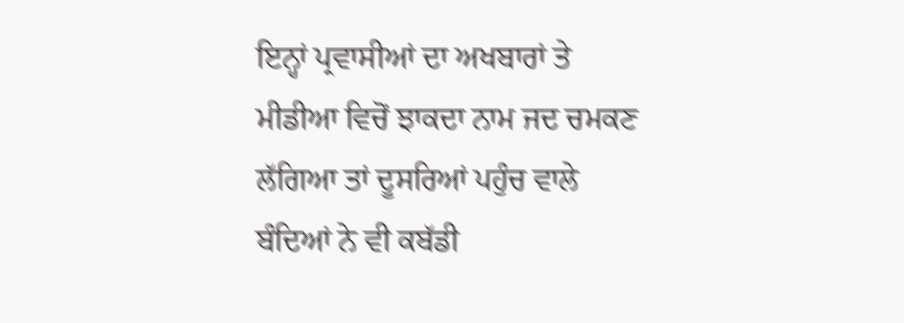ਇਨ੍ਹਾਂ ਪ੍ਰਵਾਸੀਆਂ ਦਾ ਅਖਬਾਰਾਂ ਤੇ ਮੀਡੀਆ ਵਿਚੋਂ ਝਾਕਦਾ ਨਾਮ ਜਦ ਚਮਕਣ ਲੱਗਿਆ ਤਾਂ ਦੂਸਰਿਆਂ ਪਹੁੰਚ ਵਾਲੇ ਬੰਦਿਆਂ ਨੇ ਵੀ ਕਬੱਡੀ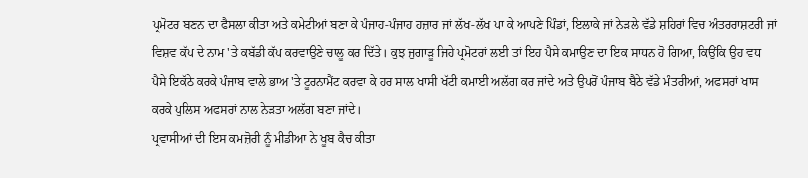ਪ੍ਰਮੋਟਰ ਬਣਨ ਦਾ ਫੈਸਲਾ ਕੀਤਾ ਅਤੇ ਕਮੇਟੀਆਂ ਬਣਾ ਕੇ ਪੰਜਾਹ-ਪੰਜਾਹ ਹਜ਼ਾਰ ਜਾਂ ਲੱਖ-ਲੱਖ ਪਾ ਕੇ ਆਪਣੇ ਪਿੰਡਾਂ, ਇਲਾਕੇ ਜਾਂ ਨੇੜਲੇ ਵੱਡੇ ਸ਼ਹਿਰਾਂ ਵਿਚ ਅੰਤਰਰਾਸ਼ਟਰੀ ਜਾਂ ਵਿਸ਼ਵ ਕੱਪ ਦੇ ਨਾਮ 'ਤੇ ਕਬੱਡੀ ਕੱਪ ਕਰਵਾਉਣੇ ਚਾਲੂ ਕਰ ਦਿੱਤੇ। ਕੁਝ ਜੁਗਾੜੂ ਜਿਹੇ ਪ੍ਰਮੋਟਰਾਂ ਲਈ ਤਾਂ ਇਹ ਪੈਸੇ ਕਮਾਉਣ ਦਾ ਇਕ ਸਾਧਨ ਹੋ ਗਿਆ, ਕਿਉਂਕਿ ਉਹ ਵਧ ਪੈਸੇ ਇਕੱਠੇ ਕਰਕੇ ਪੰਜਾਬ ਵਾਲੇ ਭਾਅ 'ਤੇ ਟੂਰਨਾਮੈਂਟ ਕਰਵਾ ਕੇ ਹਰ ਸਾਲ ਖਾਸੀ ਖੱਟੀ ਕਮਾਈ ਅਲੱਗ ਕਰ ਜਾਂਦੇ ਅਤੇ ਉਪਰੋਂ ਪੰਜਾਬ ਬੈਠੇ ਵੱਡੇ ਮੰਤਰੀਆਂ, ਅਫਸਰਾਂ ਖਾਸ ਕਰਕੇ ਪੁਲਿਸ ਅਫਸਰਾਂ ਨਾਲ ਨੇੜਤਾ ਅਲੱਗ ਬਣਾ ਜਾਂਦੇ।
ਪ੍ਰਵਾਸੀਆਂ ਦੀ ਇਸ ਕਮਜ਼ੋਰੀ ਨੂੰ ਮੀਡੀਆ ਨੇ ਖੂਬ ਕੈਚ ਕੀਤਾ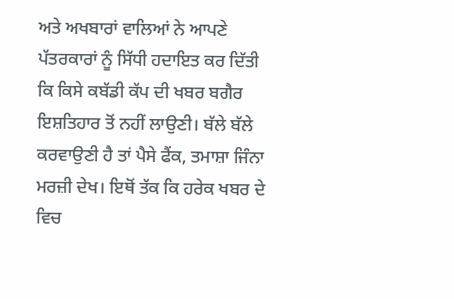ਅਤੇ ਅਖਬਾਰਾਂ ਵਾਲਿਆਂ ਨੇ ਆਪਣੇ ਪੱਤਰਕਾਰਾਂ ਨੂੰ ਸਿੱਧੀ ਹਦਾਇਤ ਕਰ ਦਿੱਤੀ ਕਿ ਕਿਸੇ ਕਬੱਡੀ ਕੱਪ ਦੀ ਖਬਰ ਬਗੈਰ ਇਸ਼ਤਿਹਾਰ ਤੋਂ ਨਹੀਂ ਲਾਉਣੀ। ਬੱਲੇ ਬੱਲੇ ਕਰਵਾਉਣੀ ਹੈ ਤਾਂ ਪੈਸੇ ਫੈਂਕ, ਤਮਾਸ਼ਾ ਜਿੰਨਾ ਮਰਜ਼ੀ ਦੇਖ। ਇਥੋਂ ਤੱਕ ਕਿ ਹਰੇਕ ਖਬਰ ਦੇ ਵਿਚ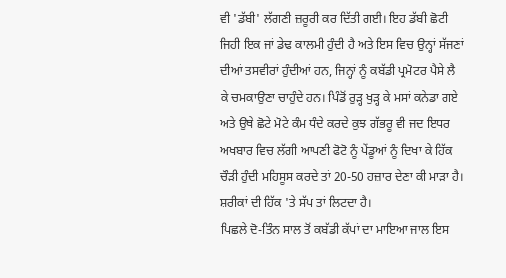ਵੀ 'ਡੱਬੀ' ਲੱਗਣੀ ਜ਼ਰੂਰੀ ਕਰ ਦਿੱਤੀ ਗਈ। ਇਹ ਡੱਬੀ ਛੋਟੀ ਜਿਹੀ ਇਕ ਜਾਂ ਡੇਢ ਕਾਲਮੀ ਹੁੰਦੀ ਹੈ ਅਤੇ ਇਸ ਵਿਚ ਉਨ੍ਹਾਂ ਸੱਜਣਾਂ ਦੀਆਂ ਤਸਵੀਰਾਂ ਹੁੰਦੀਆਂ ਹਨ, ਜਿਨ੍ਹਾਂ ਨੂੰ ਕਬੱਡੀ ਪ੍ਰਮੋਟਰ ਪੈਸੇ ਲੈ ਕੇ ਚਮਕਾਉਣਾ ਚਾਹੁੰਦੇ ਹਨ। ਪਿੰਡੋਂ ਰੁੜ੍ਹ ਖੁੜ੍ਹ ਕੇ ਮਸਾਂ ਕਨੇਡਾ ਗਏ ਅਤੇ ਉਥੇ ਛੋਟੇ ਮੋਟੇ ਕੰਮ ਧੰਦੇ ਕਰਦੇ ਕੁਝ ਗੱਭਰੂ ਵੀ ਜਦ ਇਧਰ ਅਖਬਾਰ ਵਿਚ ਲੱਗੀ ਆਪਣੀ ਫੋਟੋ ਨੂੰ ਪੇਂਡੂਆਂ ਨੂੰ ਦਿਖਾ ਕੇ ਹਿੱਕ ਚੌੜੀ ਹੁੰਦੀ ਮਹਿਸੂਸ ਕਰਦੇ ਤਾਂ 20-50 ਹਜ਼ਾਰ ਦੇਣਾ ਕੀ ਮਾੜਾ ਹੈ। ਸ਼ਰੀਕਾਂ ਦੀ ਹਿੱਕ 'ਤੇ ਸੱਪ ਤਾਂ ਲਿਟਦਾ ਹੈ।
ਪਿਛਲੇ ਦੋ-ਤਿੰਨ ਸਾਲ ਤੋਂ ਕਬੱਡੀ ਕੱਪਾਂ ਦਾ ਮਾਇਆ ਜਾਲ ਇਸ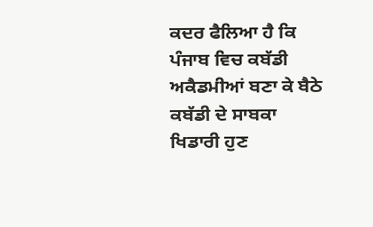ਕਦਰ ਫੈਲਿਆ ਹੈ ਕਿ ਪੰਜਾਬ ਵਿਚ ਕਬੱਡੀ ਅਕੈਡਮੀਆਂ ਬਣਾ ਕੇ ਬੈਠੇ ਕਬੱਡੀ ਦੇ ਸਾਬਕਾ ਖਿਡਾਰੀ ਹੁਣ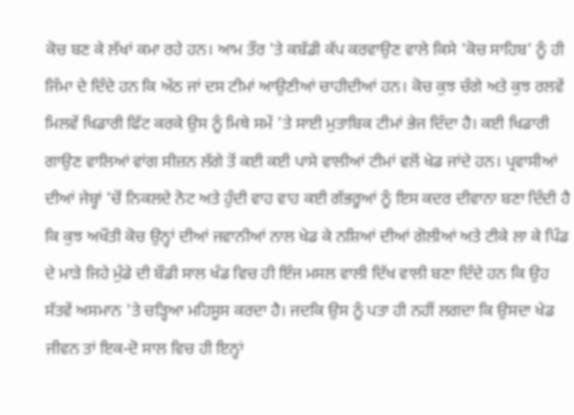ਕੋਚ ਬਣ ਕੇ ਲੱਖਾਂ ਕਮਾ ਰਹੇ ਹਨ। ਆਮ ਤੌਰ 'ਤੇ ਕਬੱਡੀ ਕੱਪ ਕਰਵਾਉਣ ਵਾਲੇ ਕਿਸੇ 'ਕੋਚ ਸਾਹਿਬ' ਨੂੰ ਹੀ ਜਿੰਮਾ ਦੇ ਦਿੰਦੇ ਹਨ ਕਿ ਅੱਠ ਜਾਂ ਦਸ ਟੀਮਾਂ ਆਉਣੀਆਂ ਚਾਹੀਦੀਆਂ ਹਨ। ਕੋਚ ਕੁਝ ਚੰਗੇ ਅਤੇ ਕੁਝ ਰਲਵੇਂ ਮਿਲਵੇਂ ਖਿਡਾਰੀ ਫਿੱਟ ਕਰਕੇ ਉਸ ਨੂੰ ਮਿਥੇ ਸਮੇਂ 'ਤੇ ਸਾਈ ਮੁਤਾਬਿਕ ਟੀਮਾਂ ਭੇਜ ਦਿੰਦਾ ਹੈ। ਕਈ ਖਿਡਾਰੀ ਗਾਉਣ ਵਾਲਿਆਂ ਵਾਂਗ ਸੀਜ਼ਨ ਲੱਗੇ ਤੋਂ ਕਈ ਕਈ ਪਾਸੇ ਵਾਲੀਆਂ ਟੀਮਾਂ ਵਲੋਂ ਖੇਡ ਜਾਂਦੇ ਹਨ। ਪ੍ਰਵਾਸੀਆਂ ਦੀਆਂ ਜੇਬ੍ਹਾਂ 'ਚੋਂ ਨਿਕਲਦੇ ਨੋਟ ਅਤੇ ਹੁੰਦੀ ਵਾਹ ਵਾਹ ਕਈ ਗੱਭਰੂਆਂ ਨੂੰ ਇਸ ਕਦਰ ਦੀਵਾਨਾ ਬਣਾ ਦਿੰਦੀ ਹੈ ਕਿ ਕੁਝ ਅਖੌਤੀ ਕੋਚ ਉਨ੍ਹਾਂ ਦੀਆਂ ਜਵਾਨੀਆਂ ਨਾਲ ਖੇਡ ਕੇ ਨਸ਼ਿਆਂ ਦੀਆਂ ਗੋਲੀਆਂ ਅਤੇ ਟੀਕੇ ਲਾ ਕੇ ਪਿੰਡ ਦੇ ਮਾੜੇ ਜਿਹੇ ਮੁੰਡੇ ਦੀ ਬੌਡੀ ਸਾਲ ਖੰਡ ਵਿਚ ਹੀ ਇੰਜ ਮਸਲ ਵਾਲੀ ਦਿੱਖ ਵਾਲੀ ਬਣਾ ਦਿੰਦੇ ਹਨ ਕਿ ਉਹ ਸੱਤਵੇਂ ਅਸਮਾਨ 'ਤੇ ਚੜ੍ਹਿਆ ਮਹਿਸੂਸ ਕਰਦਾ ਹੈ। ਜਦਕਿ ਉਸ ਨੂੰ ਪਤਾ ਹੀ ਨਹੀਂ ਲਗਦਾ ਕਿ ਉਸਦਾ ਖੇਡ ਜੀਵਨ ਤਾਂ ਇਕ-ਦੋ ਸਾਲ ਵਿਚ ਹੀ ਇਨ੍ਹਾਂ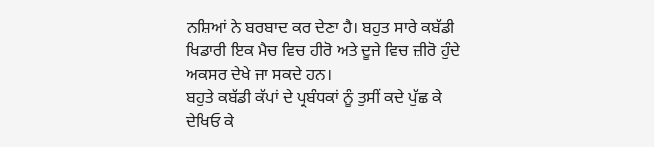ਨਸ਼ਿਆਂ ਨੇ ਬਰਬਾਦ ਕਰ ਦੇਣਾ ਹੈ। ਬਹੁਤ ਸਾਰੇ ਕਬੱਡੀ ਖਿਡਾਰੀ ਇਕ ਮੈਚ ਵਿਚ ਹੀਰੋ ਅਤੇ ਦੂਜੇ ਵਿਚ ਜ਼ੀਰੋ ਹੁੰਦੇ ਅਕਸਰ ਦੇਖੇ ਜਾ ਸਕਦੇ ਹਨ।
ਬਹੁਤੇ ਕਬੱਡੀ ਕੱਪਾਂ ਦੇ ਪ੍ਰਬੰਧਕਾਂ ਨੂੰ ਤੁਸੀਂ ਕਦੇ ਪੁੱਛ ਕੇ ਦੇਖਿਓ ਕੇ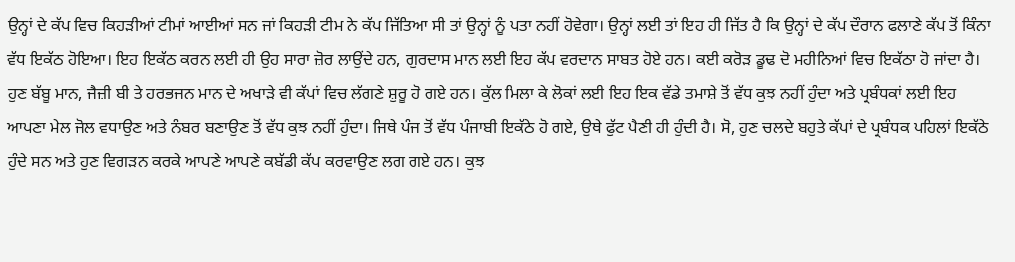ਉਨ੍ਹਾਂ ਦੇ ਕੱਪ ਵਿਚ ਕਿਹੜੀਆਂ ਟੀਮਾਂ ਆਈਆਂ ਸਨ ਜਾਂ ਕਿਹੜੀ ਟੀਮ ਨੇ ਕੱਪ ਜਿੱਤਿਆ ਸੀ ਤਾਂ ਉਨ੍ਹਾਂ ਨੂੰ ਪਤਾ ਨਹੀਂ ਹੋਵੇਗਾ। ਉਨ੍ਹਾਂ ਲਈ ਤਾਂ ਇਹ ਹੀ ਜਿੱਤ ਹੈ ਕਿ ਉਨ੍ਹਾਂ ਦੇ ਕੱਪ ਦੌਰਾਨ ਫਲਾਣੇ ਕੱਪ ਤੋਂ ਕਿੰਨਾ ਵੱਧ ਇਕੱਠ ਹੋਇਆ। ਇਹ ਇਕੱਠ ਕਰਨ ਲਈ ਹੀ ਉਹ ਸਾਰਾ ਜ਼ੋਰ ਲਾਉਂਦੇ ਹਨ, ਗੁਰਦਾਸ ਮਾਨ ਲਈ ਇਹ ਕੱਪ ਵਰਦਾਨ ਸਾਬਤ ਹੋਏ ਹਨ। ਕਈ ਕਰੋੜ ਡੂਢ ਦੋ ਮਹੀਨਿਆਂ ਵਿਚ ਇਕੱਠਾ ਹੋ ਜਾਂਦਾ ਹੈ। ਹੁਣ ਬੱਬੂ ਮਾਨ, ਜੈਜ਼ੀ ਬੀ ਤੇ ਹਰਭਜਨ ਮਾਨ ਦੇ ਅਖਾੜੇ ਵੀ ਕੱਪਾਂ ਵਿਚ ਲੱਗਣੇ ਸ਼ੁਰੂ ਹੋ ਗਏ ਹਨ। ਕੁੱਲ ਮਿਲਾ ਕੇ ਲੋਕਾਂ ਲਈ ਇਹ ਇਕ ਵੱਡੇ ਤਮਾਸ਼ੇ ਤੋਂ ਵੱਧ ਕੁਝ ਨਹੀਂ ਹੁੰਦਾ ਅਤੇ ਪ੍ਰਬੰਧਕਾਂ ਲਈ ਇਹ ਆਪਣਾ ਮੇਲ ਜੋਲ ਵਧਾਉਣ ਅਤੇ ਨੰਬਰ ਬਣਾਉਣ ਤੋਂ ਵੱਧ ਕੁਝ ਨਹੀਂ ਹੁੰਦਾ। ਜਿਥੇ ਪੰਜ ਤੋਂ ਵੱਧ ਪੰਜਾਬੀ ਇਕੱਠੇ ਹੋ ਗਏ, ਉਥੇ ਫੁੱਟ ਪੈਣੀ ਹੀ ਹੁੰਦੀ ਹੈ। ਸੋ, ਹੁਣ ਚਲਦੇ ਬਹੁਤੇ ਕੱਪਾਂ ਦੇ ਪ੍ਰਬੰਧਕ ਪਹਿਲਾਂ ਇਕੱਠੇ ਹੁੰਦੇ ਸਨ ਅਤੇ ਹੁਣ ਵਿਗੜਨ ਕਰਕੇ ਆਪਣੇ ਆਪਣੇ ਕਬੱਡੀ ਕੱਪ ਕਰਵਾਉਣ ਲਗ ਗਏ ਹਨ। ਕੁਝ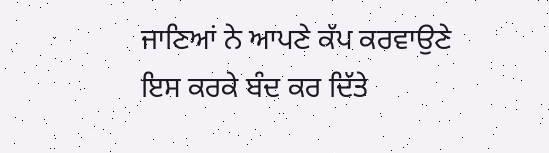ਜਾਣਿਆਂ ਨੇ ਆਪਣੇ ਕੱਪ ਕਰਵਾਉਣੇ ਇਸ ਕਰਕੇ ਬੰਦ ਕਰ ਦਿੱਤੇ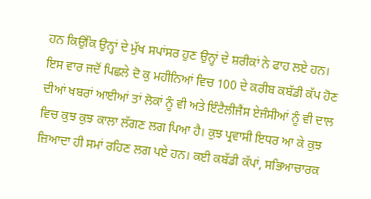ਹਨ ਕਿਉਂਕਿ ਉਨ੍ਹਾਂ ਦੇ ਮੁੱਖ ਸਪਾਂਸਰ ਹੁਣ ਉਨ੍ਹਾਂ ਦੇ ਸ਼ਰੀਕਾਂ ਨੇ ਫਾਹ ਲਏ ਹਨ।
ਇਸ ਵਾਰ ਜਦੋਂ ਪਿਛਲੇ ਦੋ ਕੁ ਮਹੀਨਿਆਂ ਵਿਚ 100 ਦੇ ਕਰੀਬ ਕਬੱਡੀ ਕੱਪ ਹੋਣ ਦੀਆਂ ਖਬਰਾਂ ਆਈਆਂ ਤਾਂ ਲੋਕਾਂ ਨੂੰ ਵੀ ਅਤੇ ਇੰਟੈਲੀਜੈਂਸ ਏਜੰਸੀਆਂ ਨੂੰ ਵੀ ਦਾਲ ਵਿਚ ਕੁਝ ਕੁਝ ਕਾਲਾ ਲੱਗਣ ਲਗ ਪਿਆ ਹੈ। ਕੁਝ ਪ੍ਰਵਾਸੀ ਇਧਰ ਆ ਕੇ ਕੁਝ ਜ਼ਿਆਦਾ ਹੀ ਸਮਾਂ ਰਹਿਣ ਲਗ ਪਏ ਹਨ। ਕਈ ਕਬੱਡੀ ਕੱਪਾਂ, ਸਭਿਆਚਾਰਕ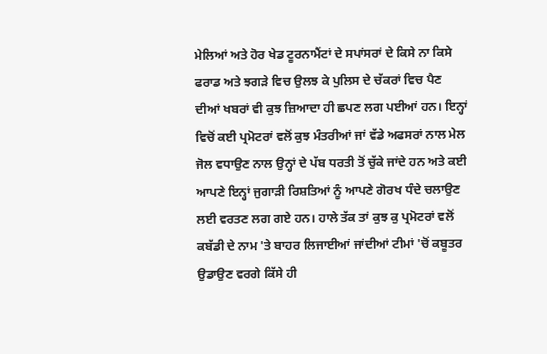ਮੇਲਿਆਂ ਅਤੇ ਹੋਰ ਖੇਡ ਟੂਰਨਾਮੈਂਟਾਂ ਦੇ ਸਪਾਂਸਰਾਂ ਦੇ ਕਿਸੇ ਨਾ ਕਿਸੇ ਫਰਾਡ ਅਤੇ ਝਗੜੇ ਵਿਚ ਉਲਝ ਕੇ ਪੁਲਿਸ ਦੇ ਚੱਕਰਾਂ ਵਿਚ ਪੈਣ ਦੀਆਂ ਖਬਰਾਂ ਵੀ ਕੁਝ ਜ਼ਿਆਦਾ ਹੀ ਛਪਣ ਲਗ ਪਈਆਂ ਹਨ। ਇਨ੍ਹਾਂ ਵਿਚੋਂ ਕਈ ਪ੍ਰਮੋਟਰਾਂ ਵਲੋਂ ਕੁਝ ਮੰਤਰੀਆਂ ਜਾਂ ਵੱਡੇ ਅਫਸਰਾਂ ਨਾਲ ਮੇਲ ਜੋਲ ਵਧਾਉਣ ਨਾਲ ਉਨ੍ਹਾਂ ਦੇ ਪੱਬ ਧਰਤੀ ਤੋਂ ਚੁੱਕੇ ਜਾਂਦੇ ਹਨ ਅਤੇ ਕਈ ਆਪਣੇ ਇਨ੍ਹਾਂ ਜੁਗਾੜੀ ਰਿਸ਼ਤਿਆਂ ਨੂੰ ਆਪਣੇ ਗੋਰਖ ਧੰਦੇ ਚਲਾਉਣ ਲਈ ਵਰਤਣ ਲਗ ਗਏ ਹਨ। ਹਾਲੇ ਤੱਕ ਤਾਂ ਕੁਝ ਕੁ ਪ੍ਰਮੋਟਰਾਂ ਵਲੋਂ ਕਬੱਡੀ ਦੇ ਨਾਮ 'ਤੇ ਬਾਹਰ ਲਿਜਾਈਆਂ ਜਾਂਦੀਆਂ ਟੀਮਾਂ 'ਚੋਂ ਕਬੂਤਰ ਉਡਾਉਣ ਵਰਗੇ ਕਿੱਸੇ ਹੀ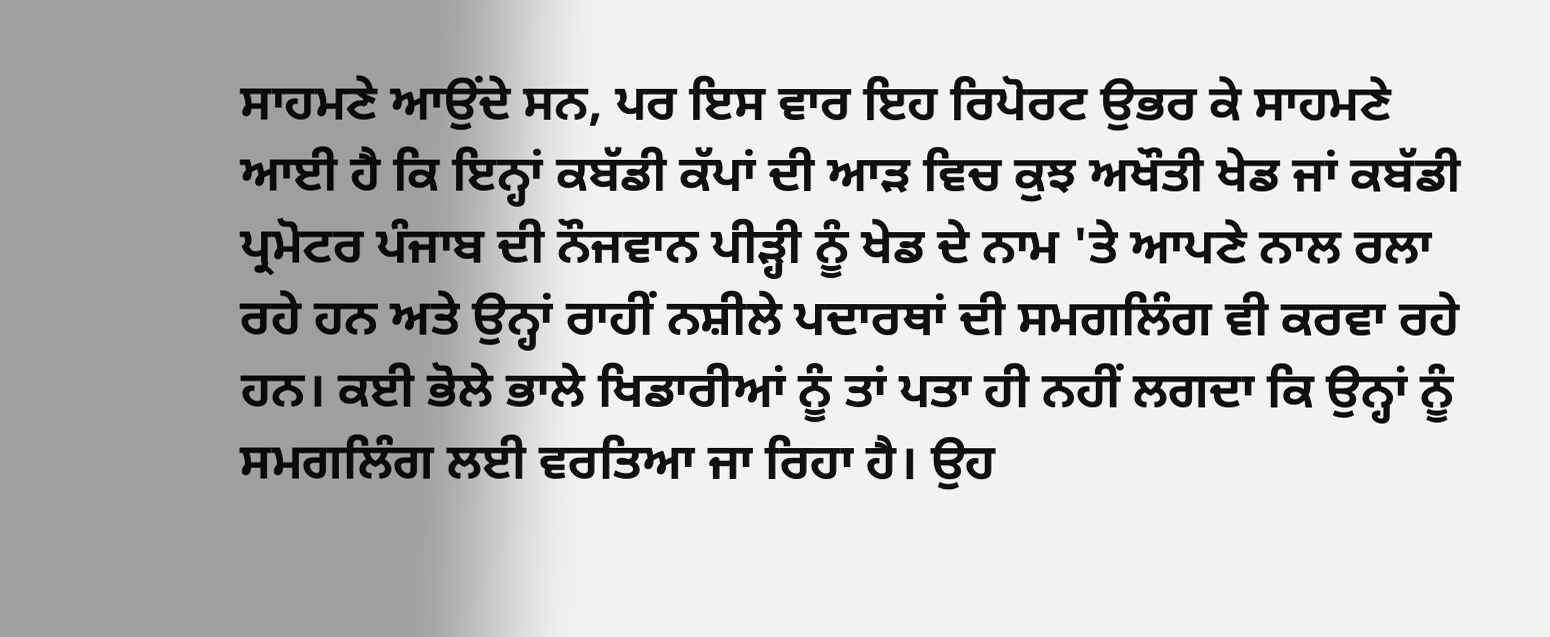ਸਾਹਮਣੇ ਆਉਂਦੇ ਸਨ, ਪਰ ਇਸ ਵਾਰ ਇਹ ਰਿਪੋਰਟ ਉਭਰ ਕੇ ਸਾਹਮਣੇ ਆਈ ਹੈ ਕਿ ਇਨ੍ਹਾਂ ਕਬੱਡੀ ਕੱਪਾਂ ਦੀ ਆੜ ਵਿਚ ਕੁਝ ਅਖੌਤੀ ਖੇਡ ਜਾਂ ਕਬੱਡੀ ਪ੍ਰਮੋਟਰ ਪੰਜਾਬ ਦੀ ਨੌਜਵਾਨ ਪੀੜ੍ਹੀ ਨੂੰ ਖੇਡ ਦੇ ਨਾਮ 'ਤੇ ਆਪਣੇ ਨਾਲ ਰਲਾ ਰਹੇ ਹਨ ਅਤੇ ਉਨ੍ਹਾਂ ਰਾਹੀਂ ਨਸ਼ੀਲੇ ਪਦਾਰਥਾਂ ਦੀ ਸਮਗਲਿੰਗ ਵੀ ਕਰਵਾ ਰਹੇ ਹਨ। ਕਈ ਭੋਲੇ ਭਾਲੇ ਖਿਡਾਰੀਆਂ ਨੂੰ ਤਾਂ ਪਤਾ ਹੀ ਨਹੀਂ ਲਗਦਾ ਕਿ ਉਨ੍ਹਾਂ ਨੂੰ ਸਮਗਲਿੰਗ ਲਈ ਵਰਤਿਆ ਜਾ ਰਿਹਾ ਹੈ। ਉਹ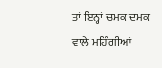ਤਾਂ ਇਨ੍ਹਾਂ ਚਮਕ ਦਮਕ ਵਾਲੇ ਮਹਿੰਗੀਆਂ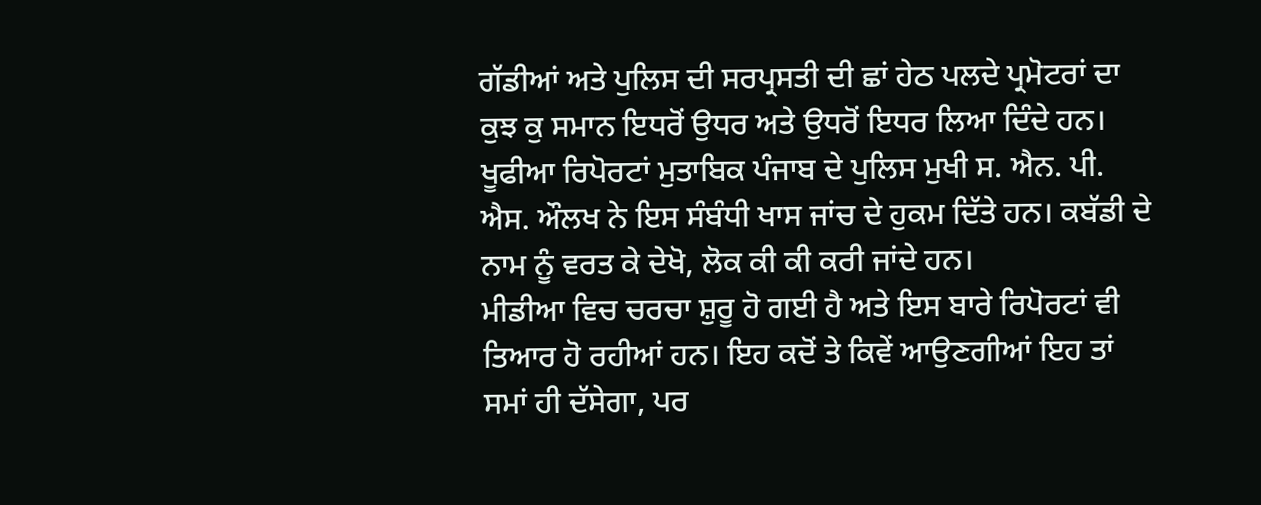ਗੱਡੀਆਂ ਅਤੇ ਪੁਲਿਸ ਦੀ ਸਰਪ੍ਰਸਤੀ ਦੀ ਛਾਂ ਹੇਠ ਪਲਦੇ ਪ੍ਰਮੋਟਰਾਂ ਦਾ ਕੁਝ ਕੁ ਸਮਾਨ ਇਧਰੋਂ ਉਧਰ ਅਤੇ ਉਧਰੋਂ ਇਧਰ ਲਿਆ ਦਿੰਦੇ ਹਨ। ਖੂਫੀਆ ਰਿਪੋਰਟਾਂ ਮੁਤਾਬਿਕ ਪੰਜਾਬ ਦੇ ਪੁਲਿਸ ਮੁਖੀ ਸ. ਐਨ. ਪੀ. ਐਸ. ਔਲਖ ਨੇ ਇਸ ਸੰਬੰਧੀ ਖਾਸ ਜਾਂਚ ਦੇ ਹੁਕਮ ਦਿੱਤੇ ਹਨ। ਕਬੱਡੀ ਦੇ ਨਾਮ ਨੂੰ ਵਰਤ ਕੇ ਦੇਖੋ, ਲੋਕ ਕੀ ਕੀ ਕਰੀ ਜਾਂਦੇ ਹਨ।
ਮੀਡੀਆ ਵਿਚ ਚਰਚਾ ਸ਼ੁਰੂ ਹੋ ਗਈ ਹੈ ਅਤੇ ਇਸ ਬਾਰੇ ਰਿਪੋਰਟਾਂ ਵੀ ਤਿਆਰ ਹੋ ਰਹੀਆਂ ਹਨ। ਇਹ ਕਦੋਂ ਤੇ ਕਿਵੇਂ ਆਉਣਗੀਆਂ ਇਹ ਤਾਂ ਸਮਾਂ ਹੀ ਦੱਸੇਗਾ, ਪਰ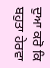ਦੁਆ ਕਰੋ ਕਿ ਬਹੁਤਾ ਹੇਰਵਾ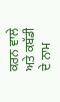ਕਰਨ ਵਾਲੇ ਅਤੇ ਕਬੱਡੀ ਦੇ ਨਾਮ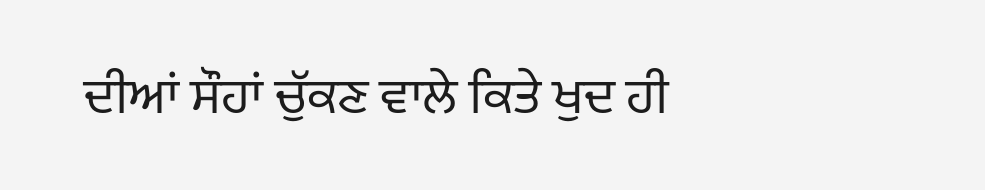ਦੀਆਂ ਸੌਹਾਂ ਚੁੱਕਣ ਵਾਲੇ ਕਿਤੇ ਖੁਦ ਹੀ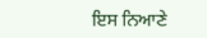ਇਸ ਨਿਆਣੇ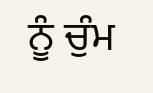ਨੂੰ ਚੁੰਮ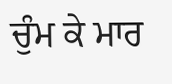ਚੁੰਮ ਕੇ ਮਾਰ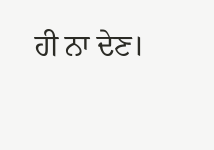ਹੀ ਨਾ ਦੇਣ।